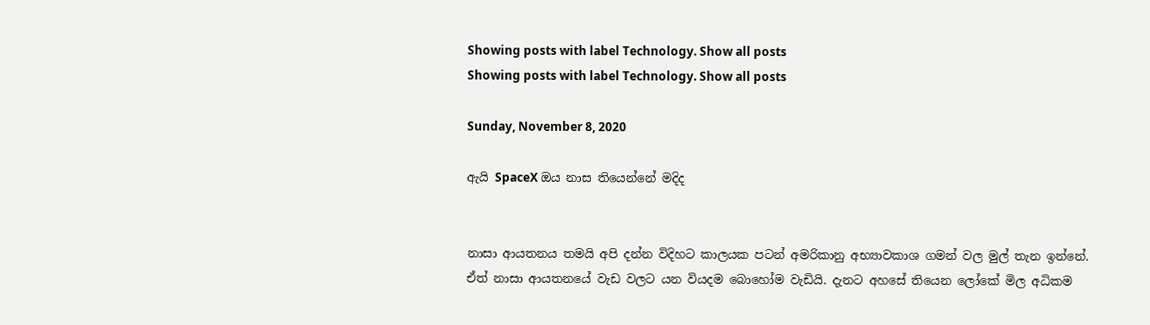Showing posts with label Technology. Show all posts
Showing posts with label Technology. Show all posts

Sunday, November 8, 2020

ඇයි SpaceX ඔය නාස තියෙන්නේ මදිද


නාසා ආයතනය තමයි අපි දන්න විදිහට කාලයක පටන් අමරිකානු අභ්‍යාවකාශ ගමන් වල මුල් තැන ඉන්නේ. ඒත් නාසා ආයතනයේ වැඩ වලට යන වියදම බොහෝම වැඩියි. දැනට අහසේ තියෙන ලෝකේ මිල අධිකම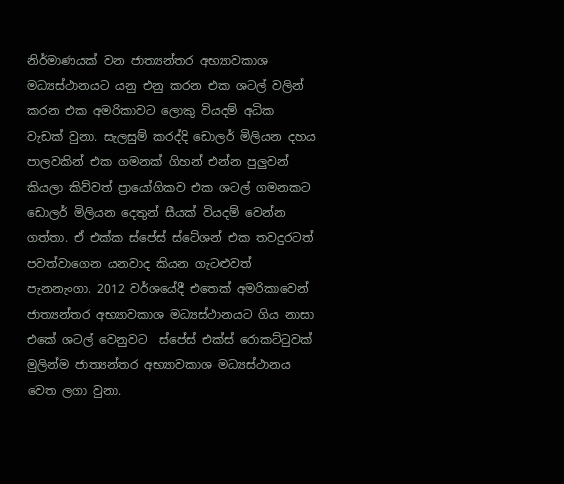නිර්මාණයක් වන ජාත්‍යන්තර අභ්‍යාවකාශ මධ්‍යස්ථානයට යනු එනු කරන එක ශටල් වලින් කරන එක අමරිකාවට ලොකු වියදම් අධික වැඩක් වුනා. සැලසුම් කරද්දි ඩොලර් මිලියන දහය පාලවකින් එක ගමනක් ගිහන් එන්න පුලුවන් කියලා කිව්වත් ප්‍රායෝගිකව එක ශටල් ගමනකට ඩොලර් මිලියන දෙතුන් සීයක් වියදම් වෙන්න ගත්තා. ඒ එක්ක ස්පේස් ස්ටේශන් එක තවදුරටත් පවත්වාගෙන යනවාද කියන ගැටළුවත් පැනනැංගා. 2012 වර්ශයේදී එතෙක් අමරිකාවෙන් ජාත්‍යන්තර අභ්‍යාවකාශ මධ්‍යස්ථානයට ගිය නාසා එකේ ශටල් වෙනුවට  ස්පේස් එක්ස් රොකට්ටුවක් මුලින්ම ජාත්‍යන්තර අභ්‍යාවකාශ මධ්‍යස්ථානය වෙත ලගා වුනා.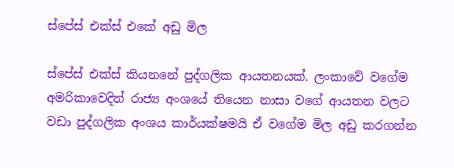ස්පේස් එක්ස් එකේ අඩු මිල

ස්පේස් එක්ස් කියනනේ පුද්ගලික ආයතනයක්. ලංකාවේ වගේම අමරිකාවෙදිත් රාජ්‍ය අංශයේ තියෙන නාසා වගේ ආයතන වලට වඩා පුද්ගලික අංශය කාර්යක්ෂමයි ඒ වගේම මිල අඩු කරගන්න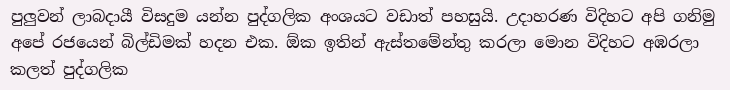පුලුවන් ලාබදායී විසදුම යන්න පුද්ගලික අංශයට වඩාත් පහසුයි. උදාහරණ විදිහට අපි ගනිමු අපේ රජයෙන් බිල්ඩිමක් හදන එක. ඕක ඉතින් ඇස්තමේන්තු කරලා මොන විදිහට අඹරලා කලත් පුද්ගලික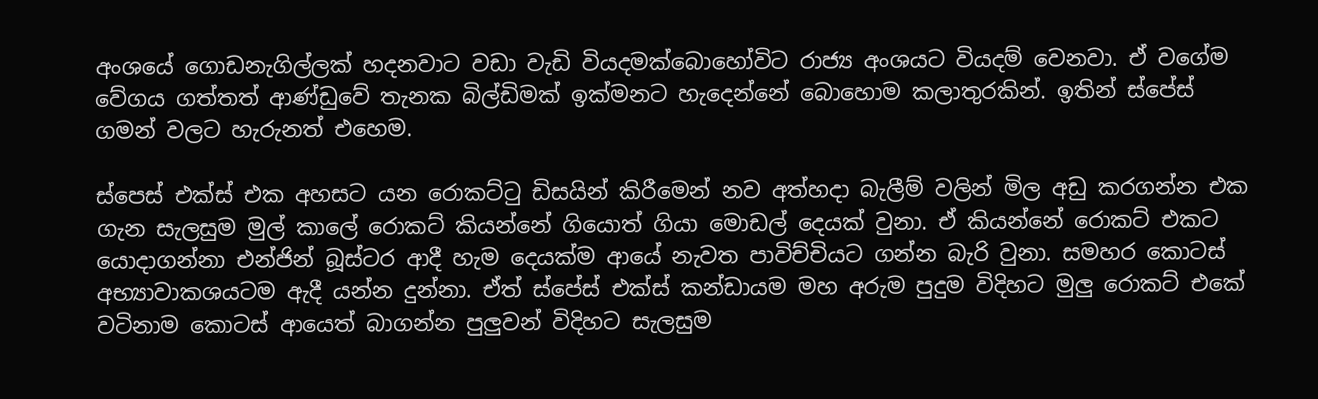අංශයේ ගොඩනැගිල්ලක් හදනවාට වඩා වැඩි වියදමක්බොහෝවිට රාජ්‍ය අංශයට වියදම් වෙනවා. ඒ වගේම වේගය ගත්තත් ආණ්ඩුවේ තැනක බිල්ඩිමක් ඉක්මනට හැදෙන්නේ බොහොම කලාතුරකින්. ඉතින් ස්පේස් ගමන් වලට හැරුනත් එහෙම.

ස්පෙස් එක්ස් එක අහසට යන රොකට්ටු ඩිසයින් කිරීමෙන් නව අත්හදා බැලීම් වලින් මිල අඩු කරගන්න එක ගැන සැලසුම මුල් කාලේ රොකට් කියන්නේ ගියොත් ගියා මොඩල් දෙයක් වුනා. ඒ කියන්නේ රොකට් එකට යොදාගන්නා එන්ජින් බූස්ටර ආදී හැම දෙයක්ම ආයේ නැවත පාවිච්චියට ගන්න බැරි වුනා. සමහර කොටස් අභ්‍යාවාකශයටම ඇදී යන්න දුන්නා. ඒත් ස්පේස් එක්ස් කන්ඩායම මහ අරුම පුදුම විදිහට මුලු රොකට් එකේ වටිනාම කොටස් ආයෙත් බාගන්න පුලුවන් විදිහට සැලසුම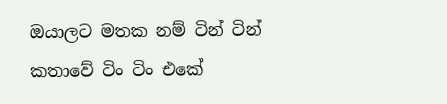ඔයාලට මතක නම් ටින් ටින් කතාවේ ටිං ටිං එකේ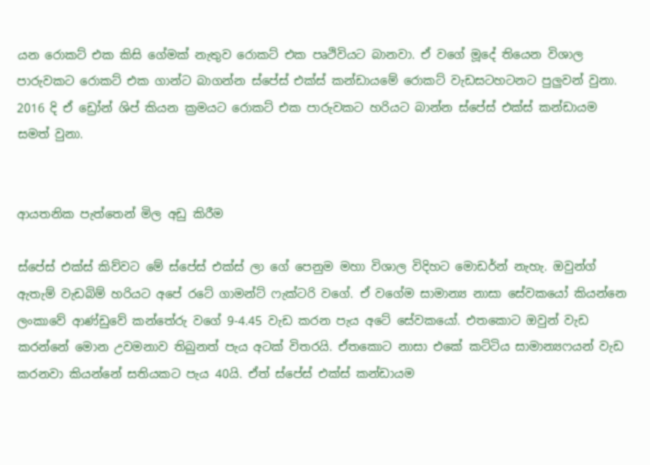යන රොකට් එක කිසි ගේමක් නැතුව රොකට් එක පෘථිවියට බානවා. ඒ වගේ මූදේ තියෙන විශාල පාරුවකට රොකට් එක ගාන්ට බාගන්න ස්පේස් එක්ස් කන්ඩායමේ රොකට් වැඩසටහටනට පුලුවන් වුනා.
2016 දි ඒ ඩ්‍රෝන් ශිප් කියන ක්‍රමයට රොකට් එක පාරුවකට හරියට බාන්න ස්පේස් එක්ස් කන්ඩායම සමත් වුනා.


ආයතනික පැත්තෙන් මිල අඩු කිරීම

ස්පේස් එක්ස් කිව්වට මේ ස්පේස් එක්ස් ලා ගේ පෙනුම මහා විශාල විදිහට මොඩර්න් නැහැ. ඔවුන්ග් ඇතැම් වැඩබිම් හරියට අපේ රටේ ගාමන්ට් ෆැක්ටරි වගේ. ඒ වගේම සාමාන්‍ය නාසා සේවකයෝ කියන්නෙ ලංකාවේ ආණ්ඩුවේ කන්තේරු වගේ 9-4.45 වැඩ කරන පැය අටේ සේවකයෝ. එතකොට ඔවුන් වැඩ කරන්නේ මොන උවමනාව තිබුනත් පැය අටක් විතරයි. ඒතකොට නාසා එකේ කට්ටිය සාමාන්‍යෆයන් වැඩ කරනවා කියන්නේ සතියකට පැය 40යි. ඒත් ස්පේස් එක්ස් කන්ඩායම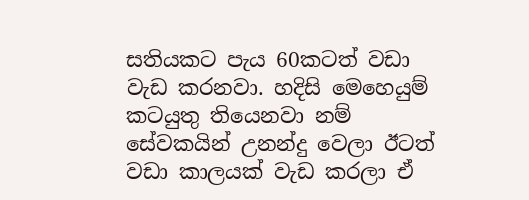සතියකට පැය 60කටත් වඩා වැඩ කරනවා. හදිසි මෙහෙයුම් කටයුතු තියෙනවා නම් සේවකයින් උනන්දු වෙලා ඊටත් වඩා කාලයක් වැඩ කරලා ඒ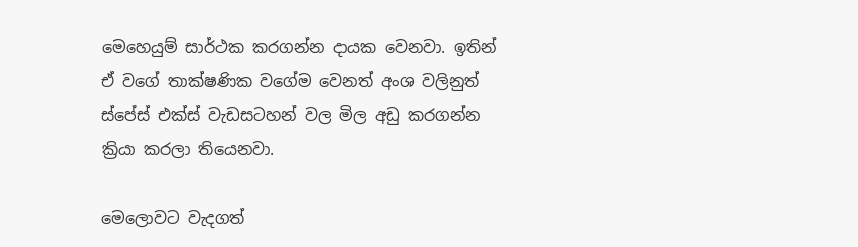මෙහෙයුම් සාර්ථක කරගන්න දායක වෙනවා. ඉතින් ඒ වගේ තාක්ෂණික වගේම වෙනත් අංශ වලිනුත් ස්පේස් එක්ස් වැඩසටහන් වල මිල අඩු කරගන්න ක්‍රියා කරලා තියෙනවා.

මෙලොවට වැදගත්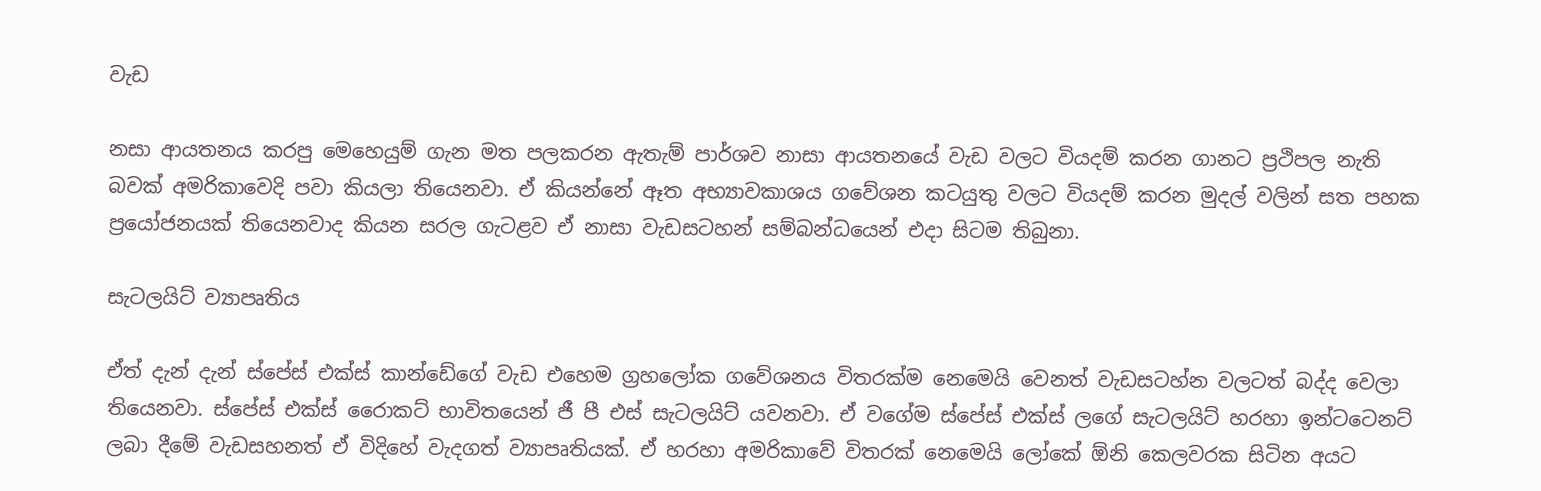වැඩ

නසා ආයතනය කරපු මෙහෙයුම් ගැන මත පලකරන ඇතැම් පාර්ශව නාසා ආයතනයේ වැඩ වලට වියදම් කරන ගානට ප්‍රථිපල නැති බවක් අමරිකාවෙදි පවා කියලා තියෙනවා. ඒ කියන්නේ ඈත අභ්‍යාවකාශය ගවේශන කටයුතු වලට වියදම් කරන මුදල් වලින් සත පහක ප්‍රයෝජනයක් තියෙනවාද කියන සරල ගැටළව ඒ නාසා වැඩසටහන් සම්බන්ධයෙන් එදා සිටම තිබුනා.

සැටලයිට් ව්‍යාපෘතිය

ඒත් දැන් දැන් ස්පේස් එක්ස් කාන්ඩේගේ වැඩ එහෙම ග්‍රහලෝක ගවේශනය විතරක්ම නෙමෙයි වෙනත් වැඩසටහ්න වලටත් බද්ද වෙලා තියෙනවා. ස්පේස් එක්ස් රෛාකට් භාවිතයෙන් ජී පී එස් සැටලයිට් යවනවා. ඒ වගේම ස්පේස් එක්ස් ලගේ සැටලයිට් හරහා ඉන්ටටෙනට් ලබා දීමේ වැඩසහනත් ඒ විදිහේ වැදගත් ව්‍යාපෘතියක්. ඒ හරහා අමරිකාවේ විතරක් නෙමෙයි ලෝකේ ඕනි කෙලවරක සිටින අයට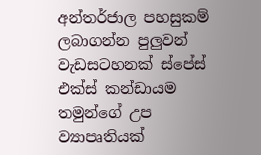අන්තර්ජාල පහසුකම් ලබාගන්න පුලුවන් වැඩසටහනක් ස්පේස් එක්ස් කන්ඩායම තමුන්ගේ උප ව්‍යාපෘතියක්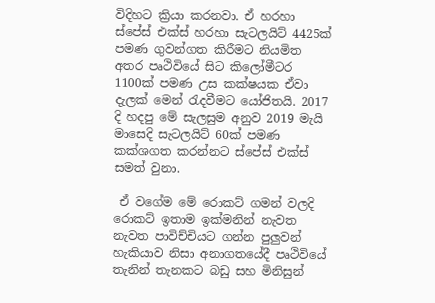විදිහට ක්‍රියා කරනවා. ඒ හරහා ස්පේස් එක්ස් හරහා සැටලයිට් 4425ක් පමණ ගුවන්ගත කිරීමට නියමිත අතර පෘථිවියේ සිට කිලෝමීටර 1100ක් පමණ උස කක්ෂයක ඒවා දැලක් මෙන් රැදවීමට යෝජිතයි. 2017 දි හදපු මේ සැලසුම අනුව 2019 මැයි මාසෙදි සැටලයිට් 60ක් පමණ කක්ශගත කරන්නට ස්පේස් එක්ස් සමත් වුනා.

 ඒ වගේම මේ රොකට් ගමන් වලදි රොකට් ඉතාම ඉක්මනින් නැවත නැවත පාවිච්චියට ගන්න පුලුවන් හැකියාව නිසා අනාගතයේදී පෘථිවියේ තැනින් තැනකට බඩු සහ මිනිසුන්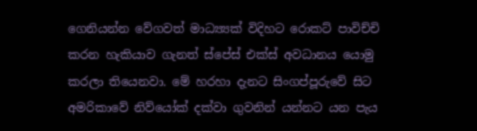ගෙනියන්න වේගවත් මාධ්‍ය්‍යක් විදිහට රොකට් පාවිච්චි කරන හැකියාව ගැනත් ස්පේස් එක්ස් අවධානය යොමු කරලා තියෙනවා. මේ හරහා දැනට සිංගප්පූරුවේ සිට අමරිකාවේ නිව්යෝක් දක්වා ගුවනින් යන්නට යන පැය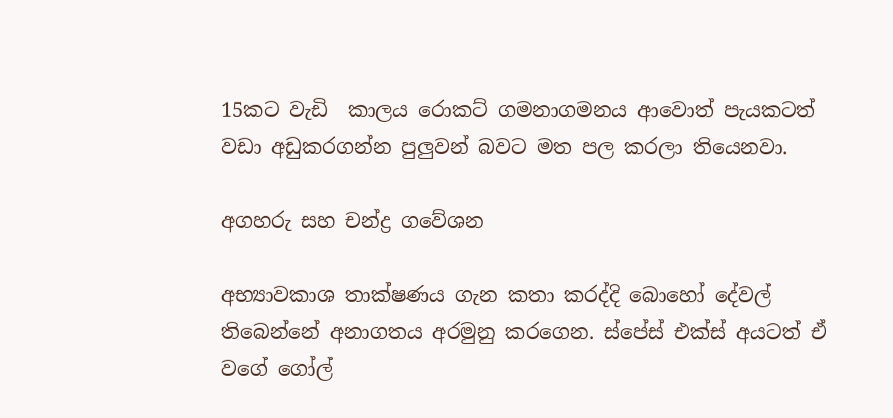15කට වැඩි  කාලය රොකට් ගමනාගමනය ආවොත් පැයකටත් වඩා අඩුකරගන්න පුලුවන් බවට මත පල කරලා තියෙනවා.

අගහරු සහ චන්ද්‍ර ගවේශන

අභ්‍යාවකාශ තාක්ෂණය ගැන කතා කරද්දි බොහෝ දේවල් තිබෙන්නේ අනාගතය අරමුනු කරගෙන. ස්පේස් එක්ස් අයටත් ඒ වගේ ගෝල්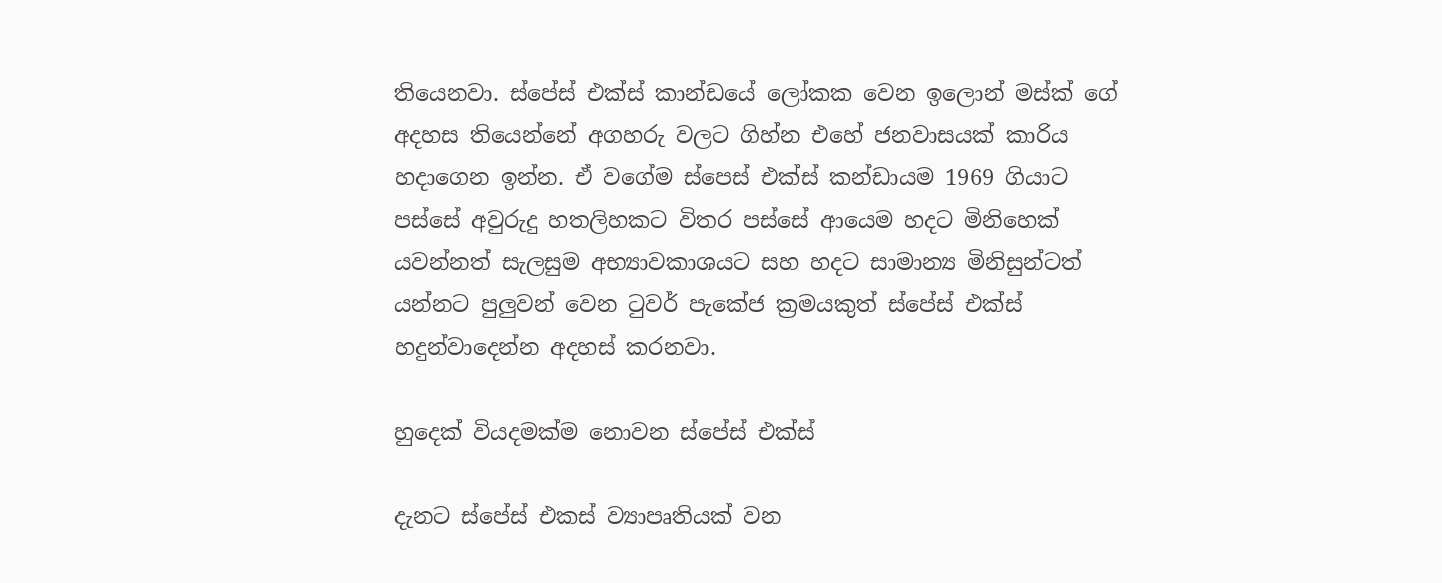තියෙනවා. ස්පේස් එක්ස් කාන්ඩයේ ලෝකක වෙන ඉලොන් මස්ක් ගේ අදහස තියෙන්නේ අගහරු වලට ගිහ්න එහේ ජනවාසයක් කාරිය හදාගෙන ඉන්න. ඒ වගේම ස්පෙස් එක්ස් කන්ඩායම 1969 ගියාට පස්සේ අවුරුදු හතලිහකට විතර පස්සේ ආයෙම හදට මිනිහෙක් යවන්නත් සැලසුම අභ්‍යාවකාශයට සහ හදට සාමාන්‍ය මිනිසුන්ටත් යන්නට පුලුවන් වෙන ටුවර් පැකේජ ක්‍රමයකුත් ස්පේස් එක්ස් හදුන්වාදෙන්න අදහස් කරනවා.

හුදෙක් වියදමක්ම නොවන ස්පේස් එක්ස්

දැනට ස්පේස් එකස් ව්‍යාපෘතියක් වන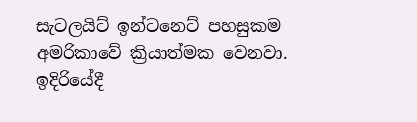සැටලයිට් ඉන්ටනෙට් පහසුකම අමරිකාවේ ක්‍රියාත්මක වෙනවා. ඉදිරියේදී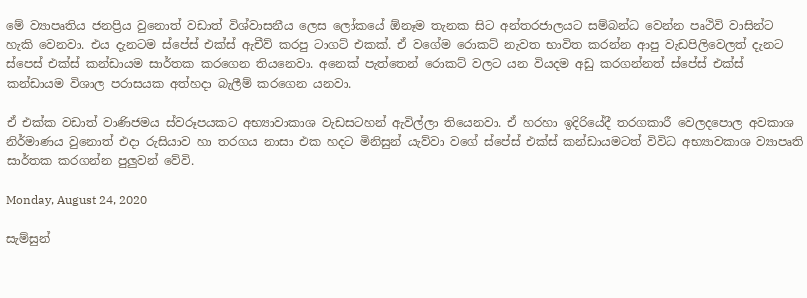මේ ව්‍යාපෘතිය ජනප්‍රිය වුනොත් වඩාත් විශ්වාසනීය ලෙස ලෝකයේ ඕනෑම තැනක සිට අන්තරජාලයට සම්බන්ධ වෙන්න පෘථිවි වාසින්ට හැකි වෙනවා. එය දැනටම ස්පේස් එක්ස් ඇචීව් කරපු ටාගට් එකක්. ඒ වගේම රොකට් නැවත භාවිත කරන්න ආපු වැඩපිලිවෙලත් දැනට ස්පෙස් එක්ස් කන්ඩායම සාර්තක කරගෙන තියනෙවා. අනෙක් පැත්තෙන් රොකට් වලට යන වියදම අඩු කරගන්නත් ස්පේස් එක්ස් කන්ඩායම විශාල පරාසයක අත්හදා බැලීම් කරගෙන යනවා.

ඒ එක්ක වඩාත් වාණිජමය ස්වරූපයකට අභ්‍යාවාකාශ වැඩසටහන් ඇවිල්ලා තියෙනවා. ඒ හරහා ඉදිරියේදී තරගකාරී වෙලදපොල අවකාශ නිර්මාණය වුනොත් එදා රුසියාව හා තරගය නාසා එක හදට මිනිසුන් යැව්වා වගේ ස්පේස් එක්ස් කන්ඩායමටත් විවිධ අභ්‍යාවකාශ ව්‍යාපෘති සාර්තක කරගන්න පුලුවන් වේවි.

Monday, August 24, 2020

සැම්සුන්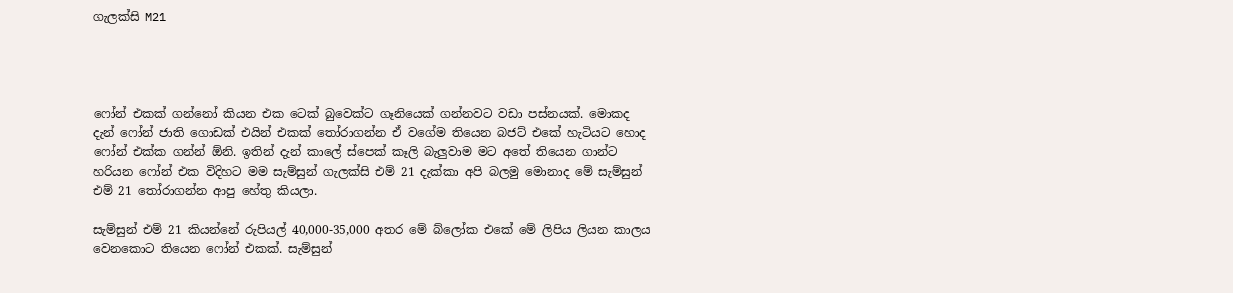ගැලක්සි M21




ෆෝන් එකක් ගන්නෝ කියන එක ටෙක් බුවෙක්ට ගෑනියෙක් ගන්නවට වඩා පස්නයක්. මොකද දැන් ෆෝන් ජාති ගොඩක් එයින් එකක් තෝරාගන්න ඒ වගේම තියෙන බජට් එකේ හැටියට හොද ෆෝන් එක්ක ගන්න් ඕනි. ඉතින් දැන් කාලේ ස්පෙක් කෑලි බැලුවාම මට අතේ තියෙන ගාන්ට හරියන ෆෝන් එක විදිහට මම සැම්සුන් ගැලක්සි එම් 21 දැක්කා අපි බලමු මොනාද මේ සැම්සුන් එම් 21 තෝරාගන්න ආපු හේතු කියලා.

සැම්සුන් එම් 21 කියන්නේ රුපියල් 40,000-35,000 අතර මේ බ්ලෝක එකේ මේ ලිපිය ලියන කාලය වෙනකොට තියෙන ෆෝන් එකක්. සැම්සුන්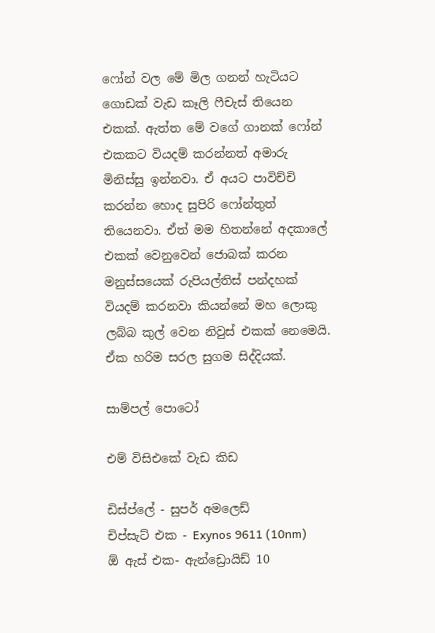ෆෝන් වල මේ මිල ගනන් හැටියට ගොඩක් වැඩ කෑලි ෆීචැස් තියෙන එකක්. ඇත්ත මේ වගේ ගානක් ෆෝන් එකකට වියදම් කරන්නත් අමාරු මිනිස්සු ඉන්නවා. ඒ අයට පාවිච්චි කරන්න හොද සුපිරි ෆෝන්තුත් තියෙනවා. ඒත් මම හිතන්නේ අදකාලේ එකක් වෙනුවෙන් ජොබක් කරන මනුස්සයෙක් රුපියල්තිස් පන්දහක් වියදම් කරනවා කියන්නේ මහ ලොකු ලබ්බ කුල් වෙන නිවුස් එකක් නෙමෙයි. ඒක හරිම සරල සුගම සිද්දියක්.

සාම්පල් පොටෝ

එම් විසිඑකේ වැඩ කිඩ

ඩිස්ප්ලේ - සුපර් අමලෙඩ්
චිප්සැට් එක - Exynos 9611 (10nm)
ඕ ඇස් එක- ඇන්ඩ්‍රොයිඩ් 10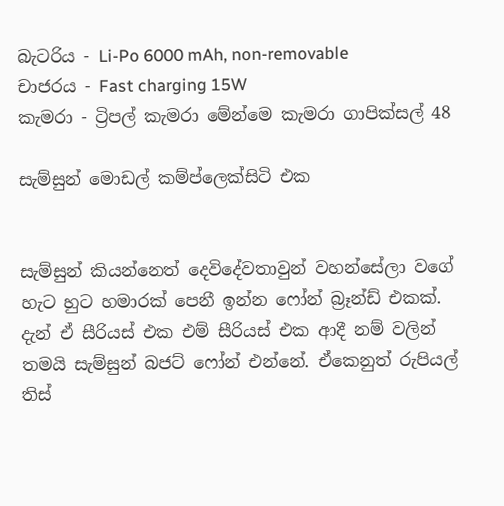බැටරිය - Li-Po 6000 mAh, non-removable
චාජරය - Fast charging 15W
කැමරා - ට්‍රිපල් කැමරා මේන්මෙ කැමරා ගාපික්සල් 48

සැම්සුන් මොඩල් කම්ප්ලෙක්සිටි එක


සැම්සුන් කියන්නෙත් දෙවිදේවතාවුන් වහන්සේලා වගේ හැට හුට හමාරක් පෙනී ඉන්න ෆෝන් බ්‍රෑන්ඩ් එකක්. දැන් ඒ සීරියස් එක එම් සීරියස් එක ආදී නම් වලින් තමයි සැම්සුන් බජට් ෆෝන් එන්නේ. ඒකෙනුත් රුපියල් තිස්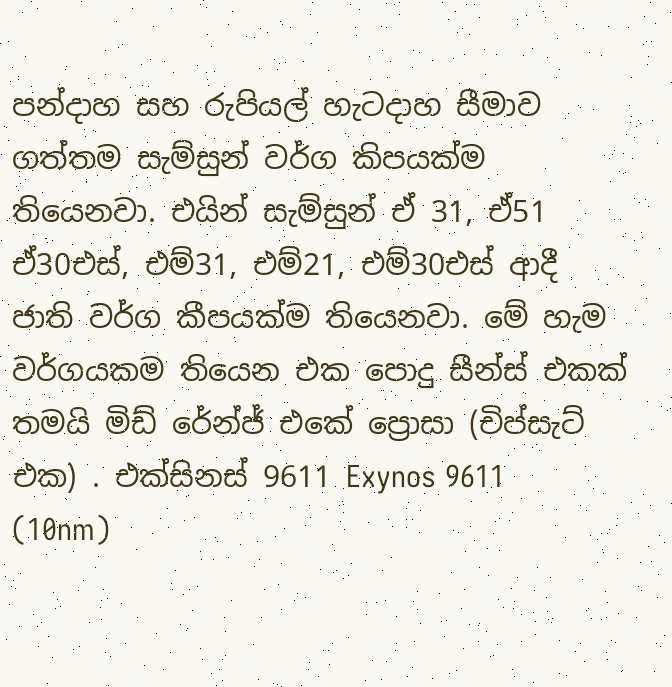පන්දාහ සහ රුපියල් හැටදාහ සීමාව ගත්තම සැම්සුන් වර්ග කිපයක්ම තියෙනවා. එයින් සැම්සුන් ඒ 31, ඒ51 ඒ30එස්, එම්31, එම්21, එම්30එස් ආදී ජාති වර්ග කීපයක්ම තියෙනවා. මේ හැම වර්ගයකම තියෙන එක පොදු සීන්ස් එකක් තමයි මිඩ් රේන්ජ් එකේ ප්‍රොසා (චිප්සැට් එක) . එක්සිනස් 9611 Exynos 9611 (10nm)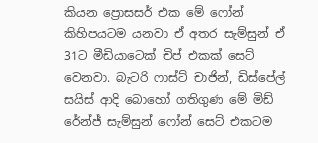කියන ප්‍රොසසර් එක මේ ෆෝන් කිහිපයටම යනවා ඒ අතර සැම්සුන් ඒ 31ට මීඩියාටෙක් චිප් එකක් සෙට් වෙනවා. බැටරි ෆාස්ට් චාජින්, ඩිස්පේල් සයිස් ආදි බොහෝ ගතිගුණ මේ මිඩ් රේන්ජ් සැම්සුන් ෆෝන් සෙට් එකටම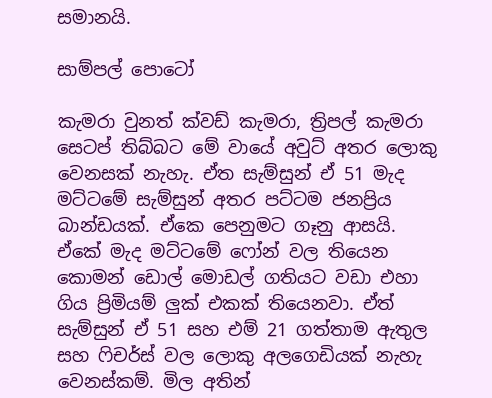සමානයි.

සාම්පල් පොටෝ

කැමරා වුනත් ක්වඩ් කැමරා, ත්‍රිපල් කැමරා සෙටප් තිබ්බට මේ වායේ අවුට් අතර ලොකු වෙනසක් නැහැ. ඒත සැම්සුන් ඒ 51 මැද මට්ටමේ සැම්සුන් අතර පට්ටම ජනප්‍රිය බාන්ඩයක්. ඒකෙ පෙනුමට ගෑනු ආසයි. ඒකේ මැද මට්ටමේ ෆෝන් වල තියෙන කොමන් ඩොල් මොඩල් ගතියට වඩා එහා ගිය ප්‍රිමියම් ලුක් එකක් තියෙනවා. ඒත් සැම්සුන් ඒ 51 සහ එම් 21 ගත්තාම ඇතුල සහ ෆිචර්ස් වල ලොකු අලගෙඩියක් නැහැ වෙනස්කම්. මිල අතින්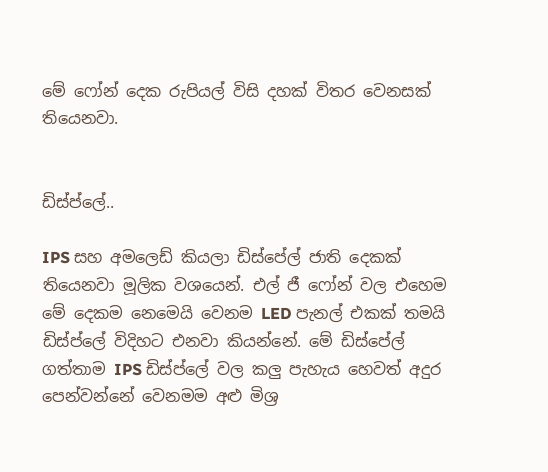මේ ෆෝන් දෙක රුපියල් විසි දහක් විතර වෙනසක් තියෙනවා.


ඩිස්ප්ලේ..

IPS සහ අමලෙඩ් කියලා ඩිස්පේල් ජාති දෙකක් තියෙනවා මූලික වශයෙන්. එල් ජී ෆෝන් වල එහෙම මේ දෙකම නෙමෙයි වෙනම LED පැනල් එකක් තමයි ඩිස්ප්ලේ විදිහට එනවා කියන්නේ. මේ ඩිස්පේල් ගත්තාම IPS ඩිස්ප්ලේ වල කලු පැහැය හෙවත් අදුර පෙන්වන්නේ වෙනමම අළු මිශ්‍ර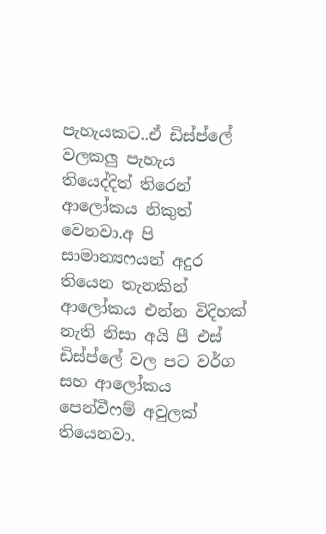පැහැයකට..ඒ ඩිස්ප්ලේ වලකලු පැහැය තියෙද්දිත් තිරෙන් ආලෝකය නිකුත් වෙනවා.අ පි සාමාන්‍යෆයන් අදුර තියෙන තැනකින් ආලෝකය එන්න විදිහක් නැති නිසා අයි පී එස් ඩිස්ප්ලේ වල පට වර්ග සහ ආලෝකය පෙන්වීෆම් අවුලක් තියෙනවා.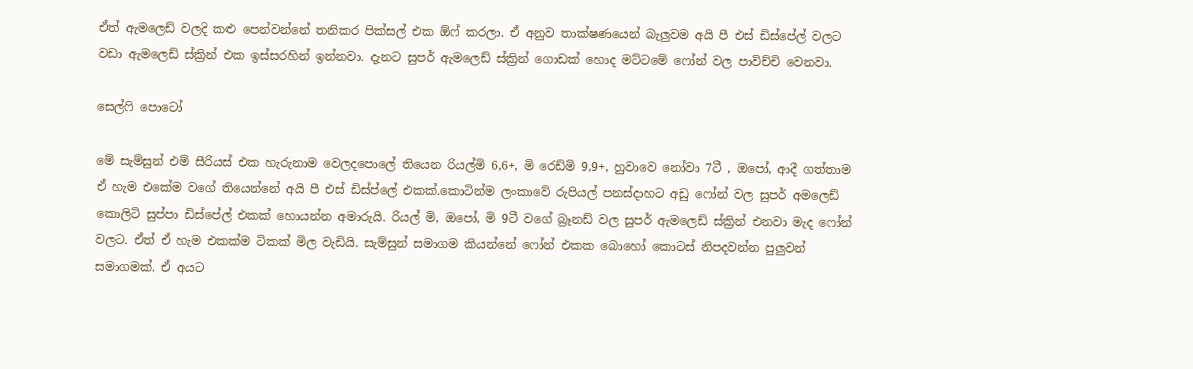ඒත් ඇමලෙඩ් වලදි කළු පෙන්වන්නේ තනිකර පික්සල් එක ඕෆ් කරලා. ඒ අනුව තාක්ෂණයෙන් බැලුවම අයි පී එස් ඩිස්පේල් වලට වඩා ඇමලෙඩ් ස්ක්‍රින් එක ඉස්සරහින් ඉන්නවා. දැනට සුපර් ඇමලෙඩ් ස්ක්‍රින් ගොඩක් හොද මට්ටමේ ෆෝන් වල පාවිච්චි වෙනවා.

සෙල්ෆි පොටෝ

මේ සැම්සුන් එම් සීරියස් එක හැරුනාම වෙලදපොලේ තියෙන රියල්මි 6,6+, මි රෙඩ්මි 9,9+, හුවාවෙ නෝවා 7ටී , ඔපෝ, ආදී ගත්තාම ඒ හැම එකේම වගේ තියෙන්නේ අයි පී එස් ඩිස්ප්ලේ එකක්.කොටින්ම ලංකාවේ රුපියල් පනස්දාහට අඩු ෆෝන් වල සුපර් අමලෙඩ් කොලිටි සුප්පා ඩිස්පේල් එකක් හොයන්න අමාරුයි. රියල් මි, ඔපෝ, මි 9ටී වගේ බ්‍රෑනඩ් වල සුපර් ඇමලෙඩ් ස්ක්‍රින් එනවා මැද ෆෝන් වලට. ඒත් ඒ හැම එකක්ම ටිකක් මිල වැඩියි. සැම්සුන් සමාගම කියන්නේ ෆෝන් එකක බොහෝ කොටස් නිපදවන්න පුලුවන් සමාගමක්. ඒ අයට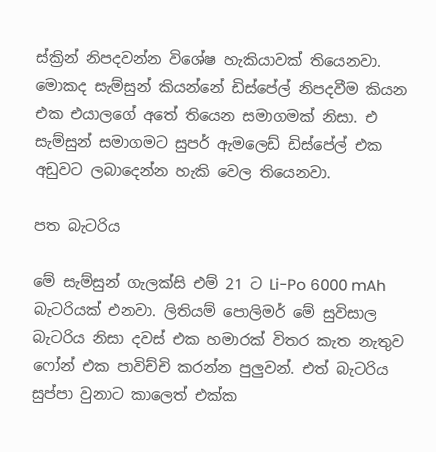ස්ක්‍රින් නිපදවන්න විශේෂ හැකියාවක් තියෙනවා. මොකද සැම්සුන් කියන්නේ ඩිස්පේල් නිපදවීම කියන එක එයාලගේ අතේ තියෙන සමාගමක් නිසා. එ සැම්සුන් සමාගමට සුපර් ඇමලෙඩ් ඩිස්පේල් එක අඩුවට ලබාදෙන්න හැකි වෙල තියෙනවා.

පත බැටරිය

මේ සැම්සුන් ගැලක්සි එම් 21 ට Li-Po 6000 mAh බැටරියක් එනවා. ලිතියම් පොලිමර් මේ සුවිසාල බැටරිය නිසා දවස් එක හමාරක් විතර කැත නැතුව ෆෝන් එක පාවිච්චි කරන්න පුලුවන්. එත් බැටරිය සුප්පා වුනාට කාලෙත් එක්ක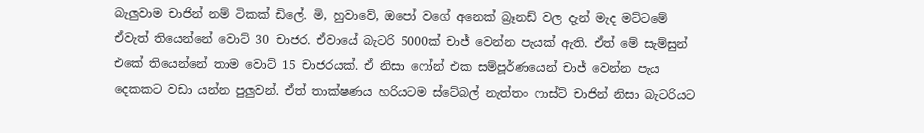බැලුවාම චාජින් නම් ටිකක් ඩිලේ. මි, හුවාවේ, ඔපෝ වගේ අනෙක් බ්‍රෑනඩ් වල දැන් මැද මට්ටමේ ඒවැත් තියෙන්නේ වොට් 30 චාජර. ඒවායේ බැටරි 5000ක් චාජ් වෙන්න පැයක් ඇති. ඒත් මේ සැම්සුන් එකේ තියෙන්නේ තාම වොට් 15 චාජරයක්. ඒ නිසා ෆෝන් එක සම්පූර්ණයෙන් චාජ් වෙන්න පැය දෙකකට වඩා යන්න පුලුවන්. ඒත් තාක්ෂණය හරියටම ස්ටේබල් නැත්තං ෆාස්ට් චාජින් නිසා බැටරියට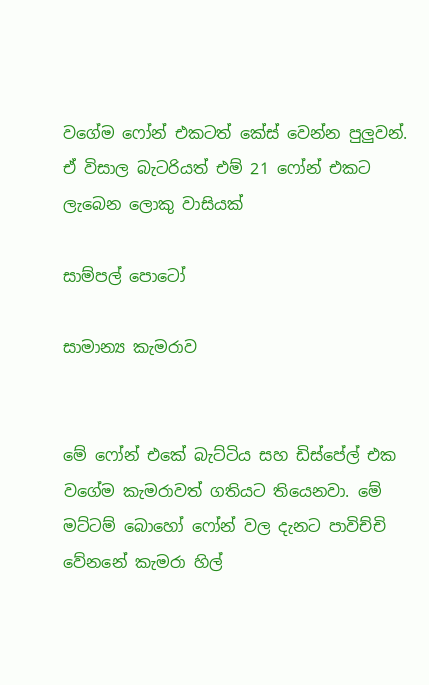වගේම ෆෝන් එකටත් කේස් වෙන්න පුලුවන්.
ඒ විසාල බැටරියත් එම් 21 ෆෝන් එකට ලැබෙන ලොකු වාසියක්

සාම්පල් පොටෝ

සාමාන්‍ය කැමරාව


මේ ෆෝන් එකේ බැට්ටිය සහ ඩිස්පේල් එක වගේම කැමරාවත් ගතියට තියෙනවා. මේ මට්ටම් බොහෝ ෆෝන් වල දැනට පාවිච්චි වේනනේ කැමරා හිල්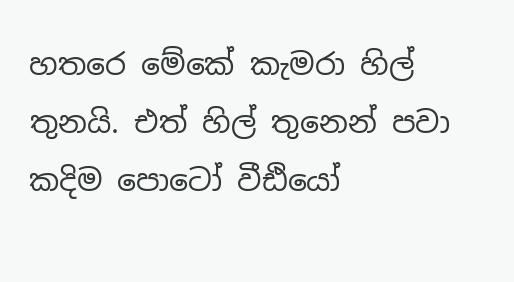හතරෙ මේකේ කැමරා හිල් තුනයි. එත් හිල් තුනෙන් පවා කදිම පොටෝ වීඪියෝ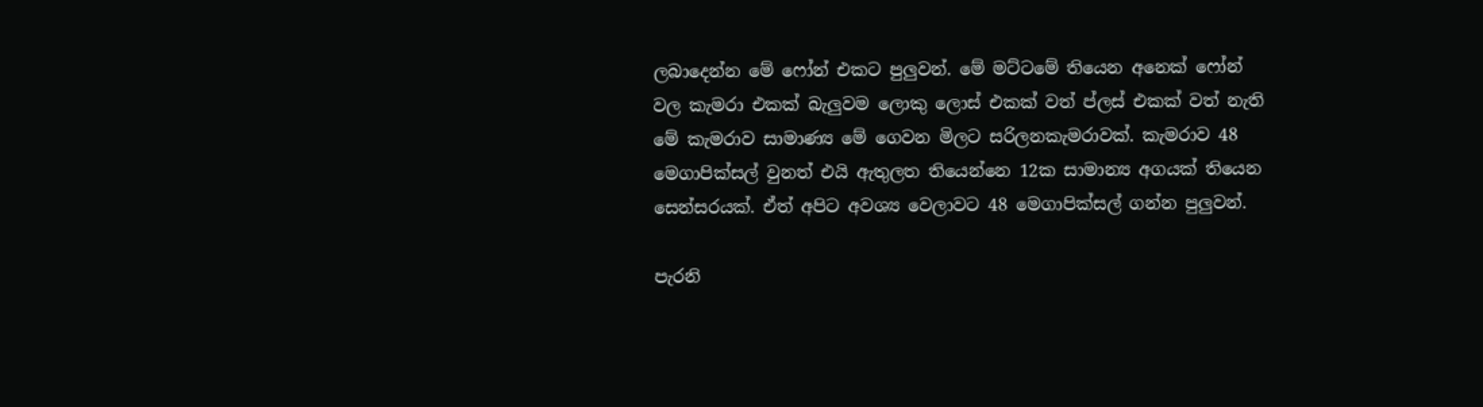ලබාදෙන්න මේ ෆෝන් එකට පුලුවන්. මේ මට්ටමේ තියෙන අනෙක් ෆෝන් වල කැමරා එකක් බැලුවම ලොකු ලොස් එකක් වත් ප්ලස් එකක් වත් නැති මේ කැමරාව සාමාණ්‍ය මේ ගෙවන මිලට සරිලනකැමරාවක්. කැමරාව 48 මෙගාපික්සල් වුනත් එයි ඇතුලත තියෙන්නෙ 12ක සාමාන්‍ය අගයක් තියෙන සෙන්සරයක්. ඒත් අපිට අවශ්‍ය වෙලාවට 48 මෙගාපික්සල් ගන්න පුලුවන්.

පැරනි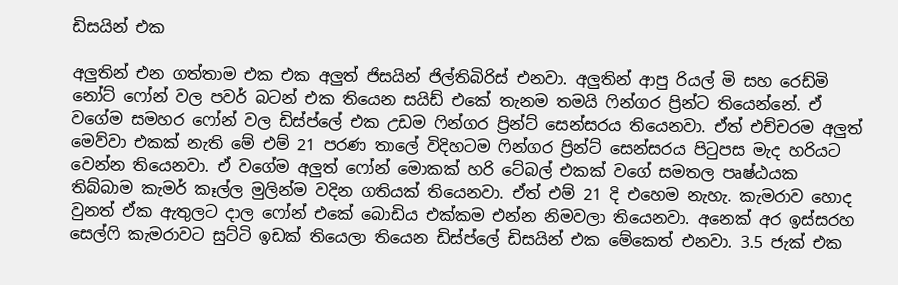ඩිසයින් එක

අලුතින් එන ගත්තාම එක එක අලුත් ජිසයින් ජිල්තිබිරිස් එනවා. අලුතින් ආපු රියල් මි සහ රෙඩ්මි නෝට් ෆෝන් වල පවර් බටන් එක තියෙන සයිඩ් එකේ තැනම තමයි ෆින්ගර ප්‍රින්ට තියෙන්නේ. ඒ වගේම සමහර ෆෝන් වල ඩිස්ප්ලේ එක උඩම ෆින්ගර ප්‍රින්ට් සෙන්සරය තියෙනවා. ඒත් එච්චරම අලුත් මෙව්වා එකක් නැති මේ එම් 21 පරණ තාලේ විදිහටම ෆින්ගර ප්‍රින්ට් සෙන්සරය පිටුපස මැද හරියට වෙන්න තියෙනවා. ඒ වගේම අලුත් ෆෝන් මොකක් හරි ටේබල් එකක් වගේ සමතල පෘෂ්ඨයක තිබ්බාම කැමර් කෑල්ල මුලින්ම වදින ගතියක් තියෙනවා. ඒත් එම් 21 දි එහෙම නැහැ. කැමරාව හොද වුනත් ඒක ඇතුලට දාල ෆෝන් එකේ බොඩිය එක්කම එන්න නිමවලා තියෙනවා. අනෙක් අර ඉස්සරහ සෙල්ෆි කැමරාවට සුට්ටි ඉඩක් තියෙලා තියෙන ඩිස්ප්ලේ ඩිසයින් එක මේකෙත් එනවා. 3.5 ජැක් එක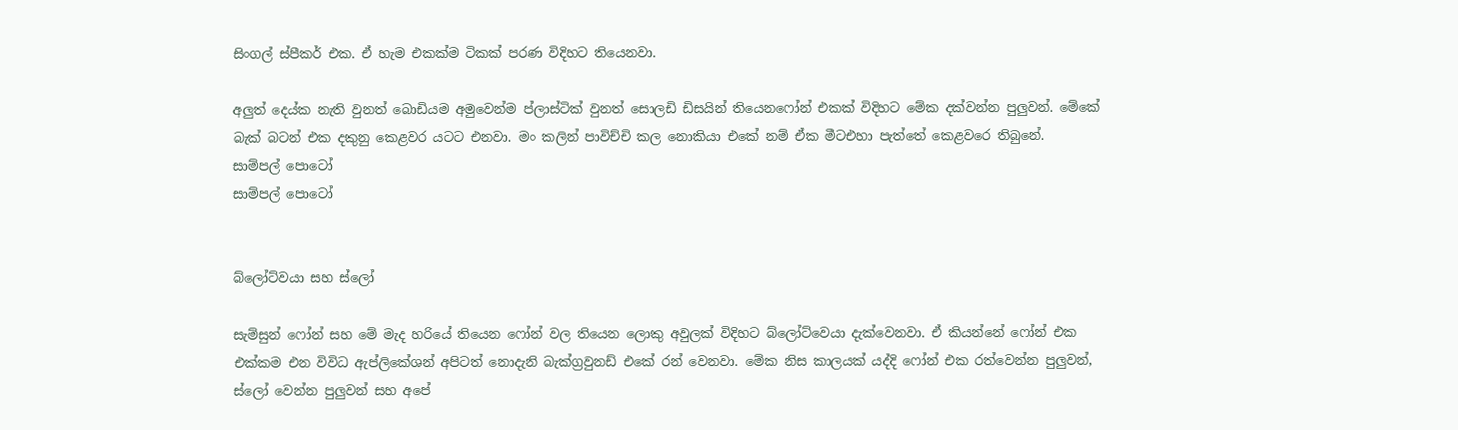සිංගල් ස්පීකර් එක. ඒ හැම එකක්ම ටිකක් පරණ විදිහට තියෙනවා.

අලුත් දෙය්ක නැති වුනත් බොඩියම අමුවෙන්ම ප්ලාස්ටික් වුනත් සොලඩි ඩිසයින් තියෙනෆෝන් එකක් විදිහට මේක දක්වන්න පුලුවන්. මේකේ බැක් බටන් එක දකුනු කෙළවර යටට එනවා. මං කලින් පාවිච්චි කල නොකියා එකේ නම් ඒක මීටඑහා පැත්තේ කෙළවරෙ තිබුනේ.
සාම්පල් පොටෝ
සාම්පල් පොටෝ


බ්ලෝට්වයා සහ ස්ලෝ

සැම්සුන් ෆෝන් සහ මේ මැද හරියේ තියෙන ෆෝන් වල තියෙන ලොකු අවුලක් විදිහට බ්ලෝට්වෙයා දැක්වෙනවා. ඒ කියන්නේ ෆෝන් එක එක්කම එන විවිධ ඇප්ලිකේශන් අපිටත් නොදැනි බැක්ග්‍රවුනඩ් එකේ රන් වෙනවා. මේක නිස කාලයක් යද්දි ෆෝන් එක රත්වෙන්න පුලුවන්, ස්ලෝ වෙන්න පුලුවන් සහ අපේ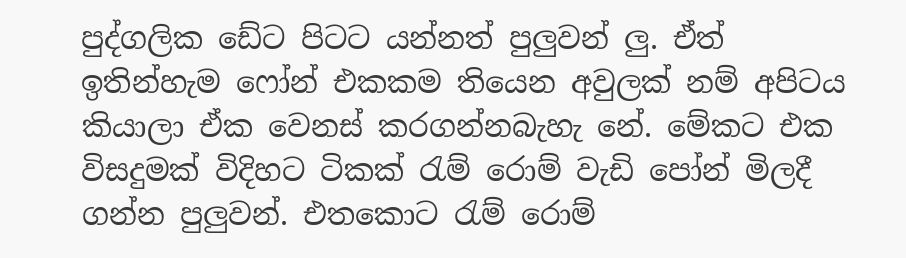පුද්ගලික ඩේට පිටට යන්නත් පුලුවන් ලු. ඒත් ඉතින්හැම ෆෝන් එකකම තියෙන අවුලක් නම් අපිටය කියාලා ඒක වෙනස් කරගන්නබැහැ නේ. මේකට එක විසදුමක් විදිහට ටිකක් රැම් රොම් වැඩි පෝන් මිලදී ගන්න පුලුවන්. එතකොට රැම් රොම්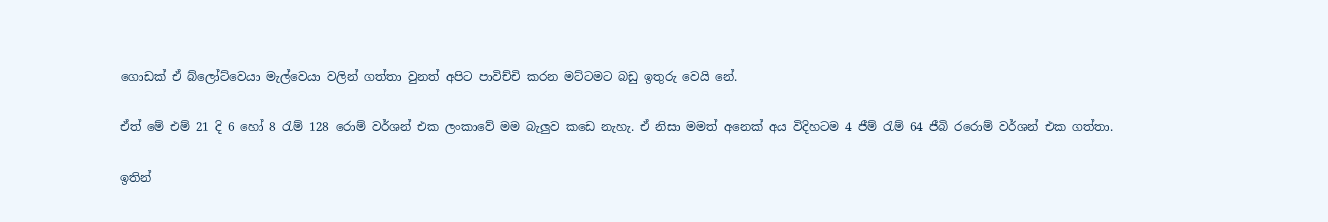ගොඩක් ඒ බ්ලෝට්වෙයා මැල්වෙයා වලින් ගත්තා වුනත් අපිට පාවිච්චි කරන මට්ටමට බඩු ඉතුරු වෙයි නේ.

ඒත් මේ එම් 21 දි 6 හෝ 8 රැම් 128 රොම් වර්ශන් එක ලංකාවේ මම බැලුව කඩෙ නැහැ. ඒ නිසා මමත් අනෙක් අය විදිහටම 4 ජීම් රැම් 64 ජීබි රරොම් වර්ශන් එක ගත්තා.

ඉතින්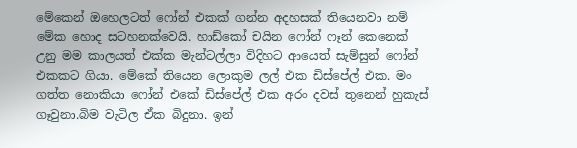මේකෙන් ඔහෙලටත් ෆෝන් එකක් ගන්න අදහසක් තියෙනවා නම් මේක හොද සටහනක්වෙයි. හාඩ්කෝ චයින ෆෝන් ෆෑන් කෙනෙක් උනු මම කාලයත් එක්ක මැන්ටල්ලා විදිහට ආයෙත් සැම්සුන් ෆෝන් එකකට ගියා. මේකේ තියෙන ලොකුම ලල් එක ඩිස්පේල් එක. මං ගත්ත නොකියා ෆෝන් එකේ ඩිස්පේල් එක අරං දවස් තුනෙන් හුකැස් ගෑවුනා.බිම වැටිල ඒක බිදුනා. ඉන්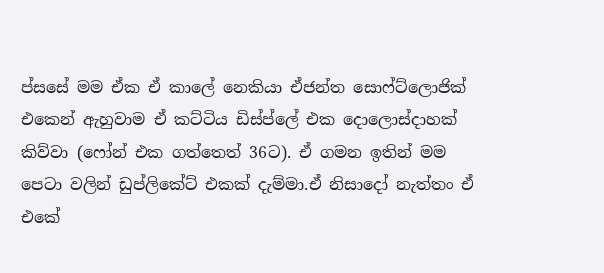ප්සසේ මම ඒක ඒ කාලේ නෙකියා ඒජන්ත සොෆ්ට්ලොජික් එකෙන් ඇහුවාම ඒ කට්ටිය ඩිස්ප්ලේ එක දොලොස්දාහක් කිව්වා (ෆෝන් එක ගත්තෙත් 36ට). ඒ ගමන ඉතින් මම පෙටා වලින් ඩුප්ලිකේට් එකක් දැම්මා.ඒ නිසාදෝ නැත්තං ඒ එකේ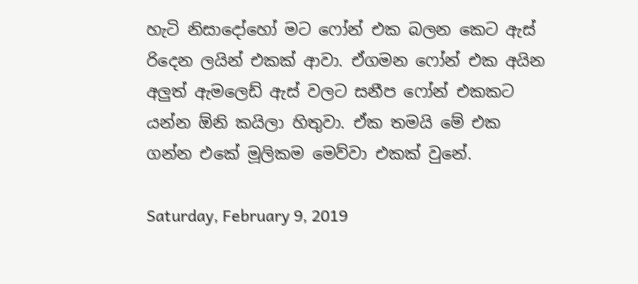හැටි නිසාදෝහෝ මට ෆෝන් එක බලන කෙට ඇස් රිදෙන ලයින් එකක් ආවා. ඒගමන ෆෝන් එක අයින අලුත් ඇමලෙඩ් ඇස් වලට සනීප ෆෝන් එකකට යන්න ඕනි කයිලා හිතුවා. ඒක තමයි මේ එක ගන්න එකේ මූලිකම මෙව්වා එකක් වුනේ.

Saturday, February 9, 2019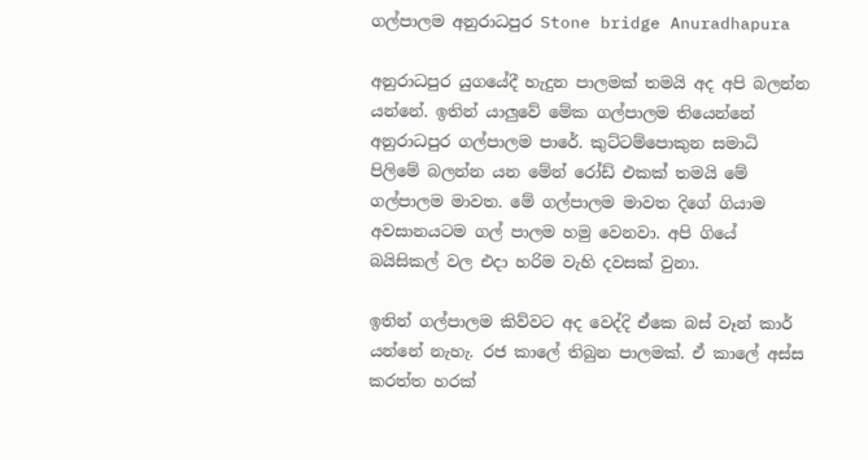ගල්පාලම අනුරාධපුර Stone bridge Anuradhapura

අනුරාධපුර යුගයේදී හැදුන පාලමක් තමයි අද අපි බලන්න යන්නේ. ඉතින් යාලුවේ මේක ගල්පාලම තියෙන්නේ අනුරාධපුර ගල්පාලම පාරේ. කුට්ටම්පොකුන සමාධි පිලිමේ බලන්න යන මේන් රෝඩ් එකක් තමයි මේ ගල්පාලම මාවත. මේ ගල්පාලම මාවත දිගේ ගියාම අවසානයටම ගල් පාලම හමු වෙනවා. අපි ගියේ බයිසිකල් වල එදා හරිම වැහි දවසක් වුනා.

ඉතින් ගල්පාලම කිව්වට අද වෙද්දි ඒකෙ බස් වෑන් කාර් යන්නේ නැහැ. රජ කාලේ තිබුන පාලමක්. ඒ කාලේ අස්ස කරත්ත හරක්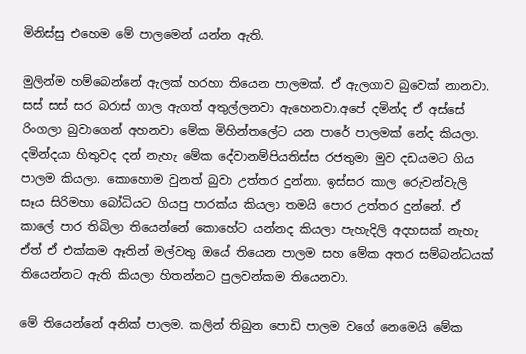මිනිස්සු එහෙම මේ පාලමෙන් යන්න ඇති.

මුලින්ම හම්බෙන්නේ ඇලක් හරහා තියෙන පාලමක්. ඒ ඇලගාව බුවෙක් නානවා. සස් සස් සර බරාස් ගාල ඇගත් අතුල්ලනවා ඇහෙනවා.අපේ දමින්ද ඒ අස්සේ රිංගලා බුවාගෙන් අහනවා මේක මිහින්තලේට යන පාරේ පාලමක් නේද කියලා. දමින්දයා හිතුවද දන් නැහැ මේක දේවානම්පියතිස්ස රජතුමා මුව දඩයමට ගිය පාලම කියලා. කොහොම වුනත් බුවා උත්තර දුන්නා. ඉස්සර කාල රෙුවන්වැලි සෑය සිරිමහා බෝධියට ගියපු පාරක්ය කියලා තමයි පොර උත්තර දුන්නේ. ඒ කාලේ පාර තිබිලා තියෙන්නේ කොහේට යන්නද කියලා පැහැදිලි අදහසක් නැහැ ඒත් ඒ එක්කම ඈතින් මල්වතු ඔයේ තියෙන පාලම සහ මේක අතර සම්බන්ධයක් තියෙන්නට ඇති කියලා හිතන්නට පුලවන්කම තියෙනවා.

මේ තියෙන්නේ අනික් පාලම. කලින් තිබුන පොඩි පාලම වගේ නෙමෙයි මේක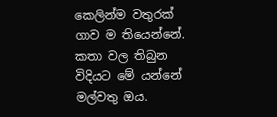කෙලින්ම වතුරක් ගාව ම තියෙන්නේ. කතා වල තිබුන විදියට මේ යන්නේ මල්වතු ඔය.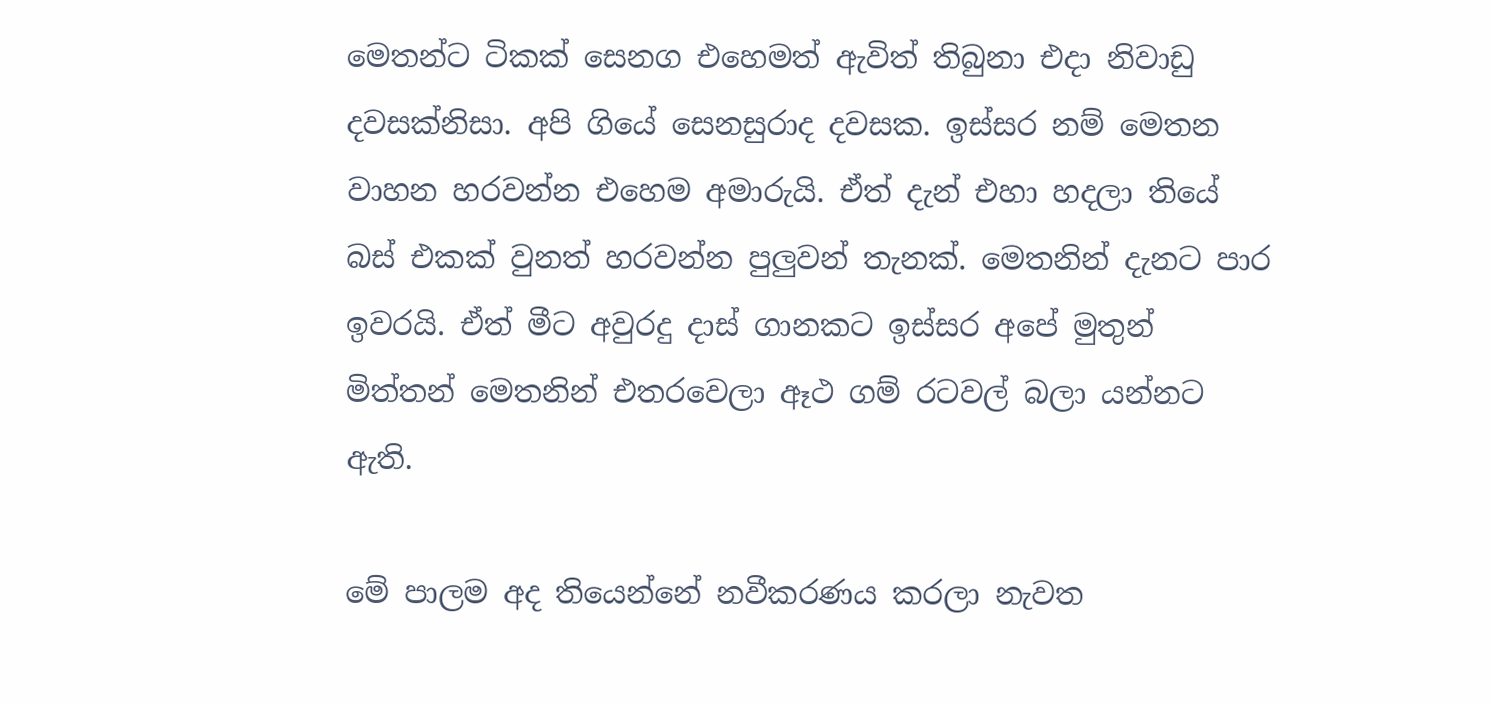මෙතන්ට ටිකක් සෙනග එහෙමත් ඇවිත් තිබුනා එදා නිවාඩු දවසක්නිසා. අපි ගියේ සෙනසුරාද දවසක. ඉස්සර නම් මෙතන වාහන හරවන්න එහෙම අමාරුයි. ඒත් දැන් එහා හදලා තියේ බස් එකක් වුනත් හරවන්න පුලුවන් තැනක්. මෙතනින් දැනට පාර ඉවරයි. ඒත් මීට අවුරදු දාස් ගානකට ඉස්සර අපේ මුතුන් මිත්තන් මෙතනින් එතරවෙලා ඈථ ගම් රටවල් බලා යන්නට ඇති.

මේ පාලම අද තියෙන්නේ නවීකරණය කරලා නැවත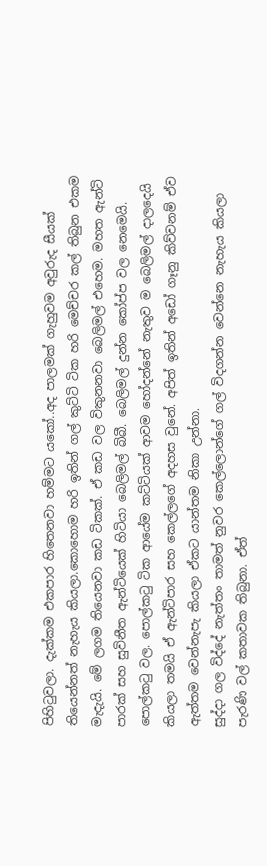පිහිටුවලා. දැක්කම එකපාර හිතෙනවා හම්මට යකෝ..අද පාලමක් ගැහුවම අවුරුද සීයක් තියෙන්නත් නැහැය කියලා.කොහොම හරි ඉතින් ගල් කුට්ටි ටික හරි මෙච්චර කල් තිබුන එකම මැදැයි. මේ ලගම තියෙනවා කඩ ටිකක්. ඒ කඩ වල විකුනනවා බෙලිමල් එහෙම. මහත ඇන්ටි පාරක් සහ සුවිනීත ඇන්ටියෙක් හිටියා බෙලිමල් බිබී. බෙලිමල් දුන්න කෝප්ප වල නෙමෙයි. පොල්කටු වල. පොල්කටු ටික ආයේම කට්ටියක් ආවම හෝදන්නේ නැතුව ම බෙලිමල් දාලදෙයි කියලා තමයි ඒ ඇන්ටිපාර සහ කෙල්ලගේ අදහස වුනේ. අපිත් ඉතින් අඩෝ ගෑනු කිව්වනම් ඒව ඇත්තම වෙන්නැපැ කියලා ඒකට යාන්තම නිකා උන්නා.
සුද්දා ගල විද්දේ නැත්තං තාමත් නුවර කෙල්ලොන්ගේ ගල් විදගන්න වෙන්නෙ නැහැය කියලා පැරණි වල් කතාවක තිබුනා. ඒත්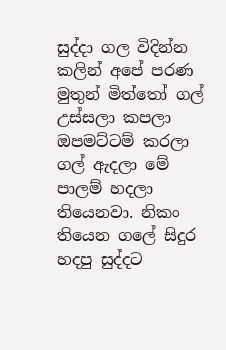සුද්දා ගල විදින්න කලින් අපේ පරණ මුතුන් මිත්තෝ ගල් උස්සලා කපලා ඔපමට්ටම් කරලා ගල් ඇදලා මේ පාලම් හදලා තියෙනවා. නිකං තියෙන ගලේ සිදුර හදපු සුද්දට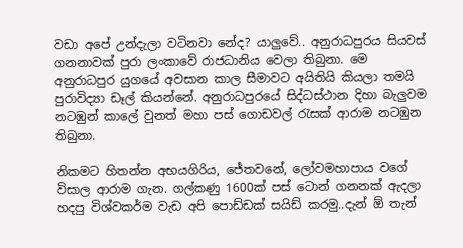වඩා අපේ උන්දැලා වටිනවා නේද? යාලුවේ.. අනුරාධපුරය සියවස් ගනනාවක් පුරා ලංකාවේ රාජධානිය වෙලා තිබුනා. මෙ අනුරාධපුර යුගයේ අවසාන කාල සීමාවට අයිතියි කියලා තමයි පුරාවිද්‍යා ඩෑල් කියන්නේ. අනුරාධපුරයේ සිද්ධස්ථාන දිහා බැලුවම නටඹුන් කාලේ වුනත් මහා පස් ගොඩවල් රැසක් ආරාම නටඹුන තිබුනා.

නිකමට හිතන්න අභයගිරිය, ජේතවනේ, ලෝවමහාපාය වගේ විසාල ආරාම ගැන. ගල්කණු 1600ක් පස් ටොන් ගනනක් ඇදලා හදපු විශ්වකර්ම වැඩ අපි පොඩ්ඩක් සයිඩ් කරමු..දැන් ඕ තැන්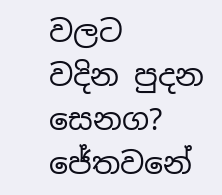වලට වදින පුදන සෙනග? ජේතවනේ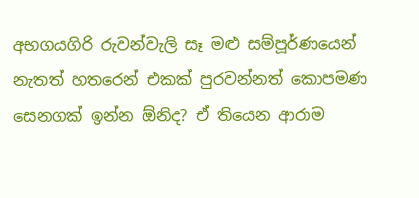අභගයගිරි රුවන්වැලි සෑ මළු සම්පූර්ණයෙන් නැතත් හතරෙන් එකක් පුරවන්නත් කොපමණ සෙනගක් ඉන්න ඕනිද? ඒ තියෙන ආරාම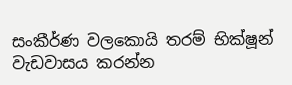සංකීර්ණ වලකොයි තරම් භික්ෂූන් වැඩවාසය කරන්න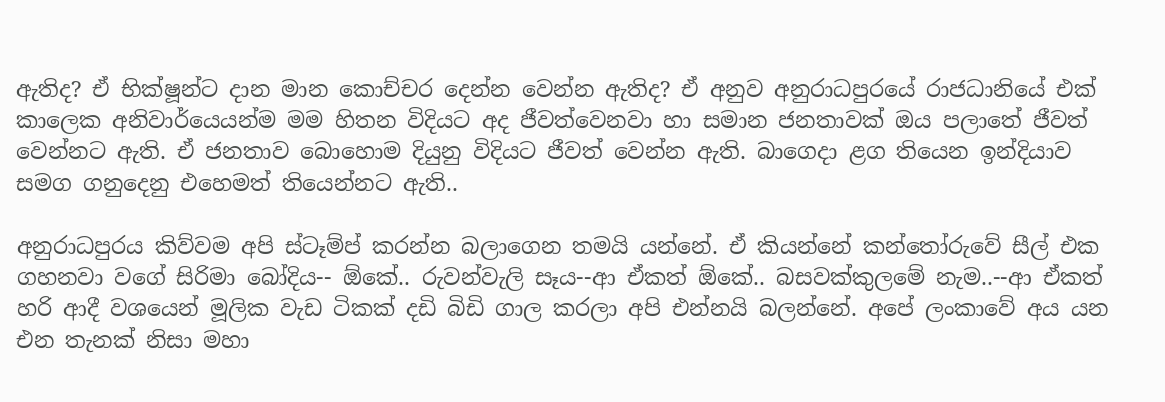ඇතිද? ඒ භික්ෂූන්ට දාන මාන කොච්චර දෙන්න වෙන්න ඇතිද? ඒ අනුව අනුරාධපුරයේ රාජධානියේ එක් කාලෙක අනිවාර්යෙයන්ම මම හිතන විදියට අද ජීවත්වෙනවා හා සමාන ජනතාවක් ඔය පලාතේ ජීවත් වෙන්නට ඇති. ඒ ජනතාව බොහොම දියුනු විදියට ජීවත් වෙන්න ඇති. බාගෙදා ළග තියෙන ඉන්දියාව සමග ගනුදෙනු එහෙමත් තියෙන්නට ඇති..

අනුරාධපුරය කිව්වම අපි ස්ටෑම්ප් කරන්න බලාගෙන තමයි යන්නේ. ඒ කියන්නේ කන්තෝරුවේ සීල් එක ගහනවා වගේ සිරිමා බෝදිය-- ඕකේ.. රුවන්වැලි සෑය--ආ ඒකත් ඕකේ.. බසවක්කුලමේ නැම..--ආ ඒකත් හරි ආදී වශයෙන් මූලික වැඩ ටිකක් දඩි බිඩි ගාල කරලා අපි එන්නයි බලන්නේ. අපේ ලංකාවේ අය යන එන තැනක් නිසා මහා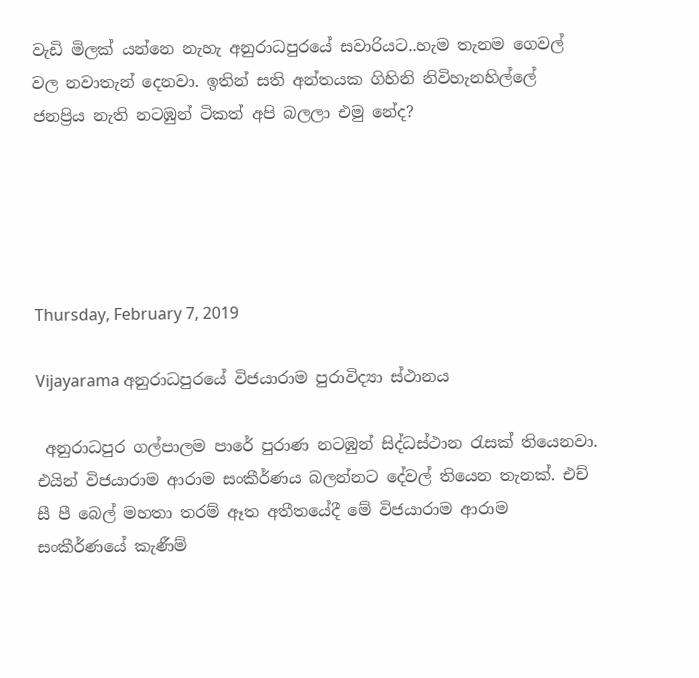වැඩි මිලක් යන්නෙ නැහැ අනුරාධපුරයේ සවාරියට..හැම තැනම ගෙවල් වල නවාතැන් දෙනවා. ඉතින් සති අන්තයක ගිහිනි නිවිහැනහිල්ලේ ජනප්‍රිය නැති නටඹුන් ටිකත් අපි බලලා එමු නේද?





Thursday, February 7, 2019

Vijayarama අනුරාධපුරයේ විජයාරාම පුරාවිද්‍යා ස්ථානය

 අනුරාධපුර ගල්පාලම පාරේ පුරාණ නටඹුන් සිද්ධස්ථාන රැසක් තියෙනවා. එයින් විජයාරාම ආරාම සංකීර්ණය බලන්නට දේවල් තියෙන තැනක්. එච් සී පී බෙල් මහතා තරම් ඈත අතීතයේදී මේ විජයාරාම ආරාම සංකීර්ණයේ කැණීම්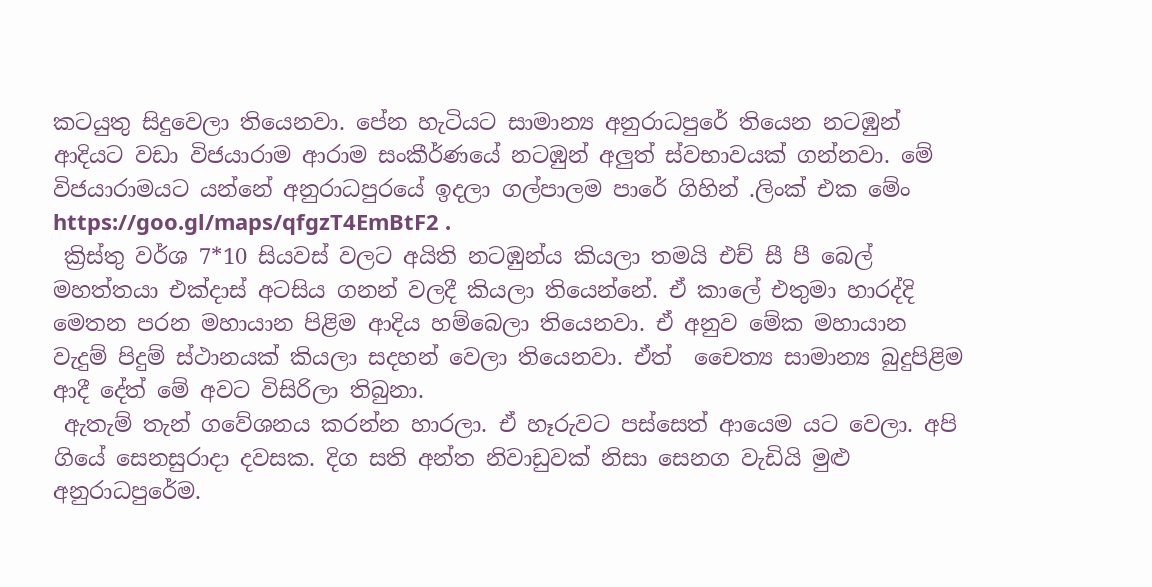කටයුතු සිදුවෙලා තියෙනවා. පේන හැටියට සාමාන්‍ය අනුරාධපුරේ තියෙන නටඹුන් ආදියට වඩා විජයාරාම ආරාම සංකීර්ණයේ නටඹුන් අලුත් ස්වභාවයක් ගන්නවා. මේ විජයාරාමයට යන්නේ අනුරාධපුරයේ ඉදලා ගල්පාලම පාරේ ගිහින් .ලිංක් එක මේං https://goo.gl/maps/qfgzT4EmBtF2 .
 ක්‍රිස්තු වර්ශ 7*10 සියවස් වලට අයිති නටඹුන්ය කියලා තමයි එච් සී පී බෙල් මහත්තයා එක්දාස් අටසිය ගනන් වලදී කියලා තියෙන්නේ. ඒ කාලේ එතුමා හාරද්දි මෙතන පරන මහායාන පිළිම ආදිය හම්බෙලා තියෙනවා. ඒ අනුව මේක මහායාන වැදුම් පිදුම් ස්ථානයක් කියලා සදහන් වෙලා තියෙනවා. ඒත්  චෛත්‍ය සාමාන්‍ය බුදුපිළිම ආදී දේත් මේ අවට විසිරිලා තිබුනා.
 ඇතැම් තැන් ගවේශනය කරන්න හාරලා. ඒ හෑරුවට පස්සෙත් ආයෙම යට වෙලා. අපි ගියේ සෙනසුරාදා දවසක. දිග සති අන්ත නිවාඩුවක් නිසා සෙනග වැඩියි මුළු අනුරාධපුරේම.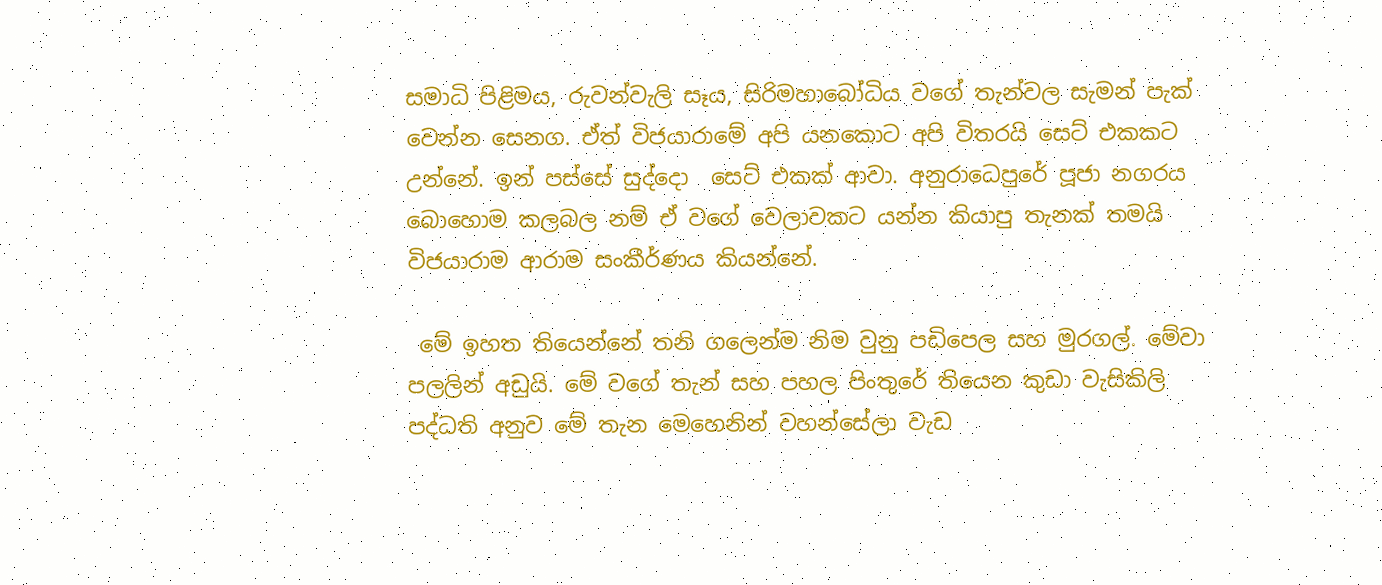සමාධි පිළිමය, රුවන්වැලි සෑය, සිරිමහාබෝධිය වගේ තැන්වල සැමන් පැක් වෙන්න සෙනග. ඒත් විජයාරාමේ අපි යනකොට අපි විතරයි සෙට් එකකට උන්නේ. ඉන් පස්සේ සුද්දො  සෙට් එකක් ආවා. අනුරාධෙපුරේ පූජා නගරය බොහොම කලබල නම් ඒ වගේ වෙලාවකට යන්න කියාපු තැනක් තමයි විජයාරාම ආරාම සංකීර්ණය කියන්නේ.

 මේ ඉහත තියෙන්නේ තනි ගලෙන්ම නිම වුනු පඩිපෙල සහ මුරගල්. මේවා පලලින් අඩුයි. මේ වගේ තැන් සහ පහල පිංතුරේ තියෙන කුඩා වැසිකිලි පද්ධති අනුව මේ තැන මෙහෙනින් වහන්සේලා වැඩ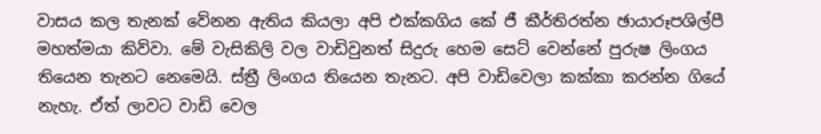වාසය කල තැනක් වේනන ඇතිය කියලා අපි එක්කගිය කේ ජී කීර්තිරත්න ඡායාරූපශිල්පී මහත්මයා කිව්වා. මේ වැසිකිලි වල වාඩිවුනත් සිදුරු හෙම සෙට් වෙන්නේ පුරුෂ ලිංගය තියෙන තැනට නෙමෙයි. ස්ත්‍රී ලිංගය තියෙන තැනට. අපි වාඩිවෙලා කක්කා කරන්න ගියේ නැහැ. ඒත් ලාවට වාඩි වෙල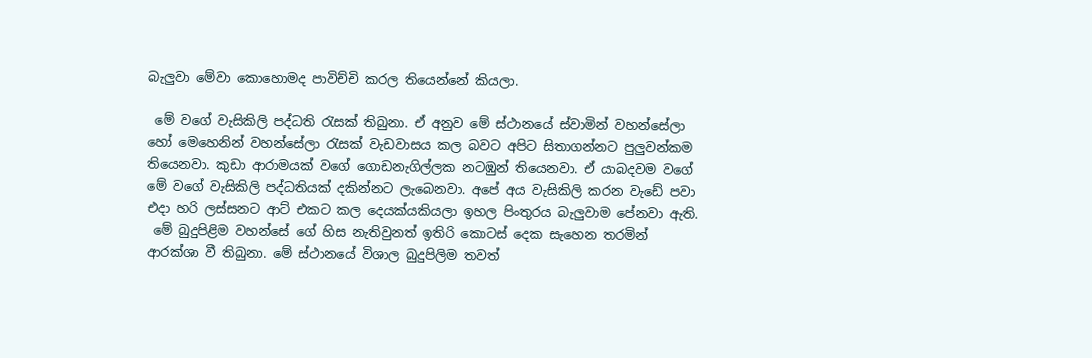බැලුවා මේවා කොහොමද පාවිච්චි කරල තියෙන්නේ කියලා.

 මේ වගේ වැසිකිලි පද්ධති රැසක් තිබුනා. ඒ අනුව මේ ස්ථානයේ ස්වාමින් වහන්සේලා හෝ මෙහෙනින් වහන්සේලා රැසක් වැඩවාසය කල බවට අපිට සිතාගන්නට පුලුවන්කම තියෙනවා. කුඩා ආරාමයක් වගේ ගොඩනැගිල්ලක නටඹුන් තියෙනවා. ඒ යාබදවම වගේ මේ වගේ වැසිකිලි පද්ධතියක් දකින්නට ලැබෙනවා. අපේ අය වැසිකිලි කරන වැඩේ පවා එදා හරි ලස්සනට ආට් එකට කල දෙයක්යකියලා ඉහල පිංතුරය බැලුවාම පේනවා ඇති.
 මේ බුදුපිළිම වහන්සේ ගේ හිස නැතිවුනත් ඉතිරි කොටස් දෙක සැහෙන තරමින් ආරක්ශා වී තිබුනා. මේ ස්ථානයේ විශාල බුදුපිලිම තවත්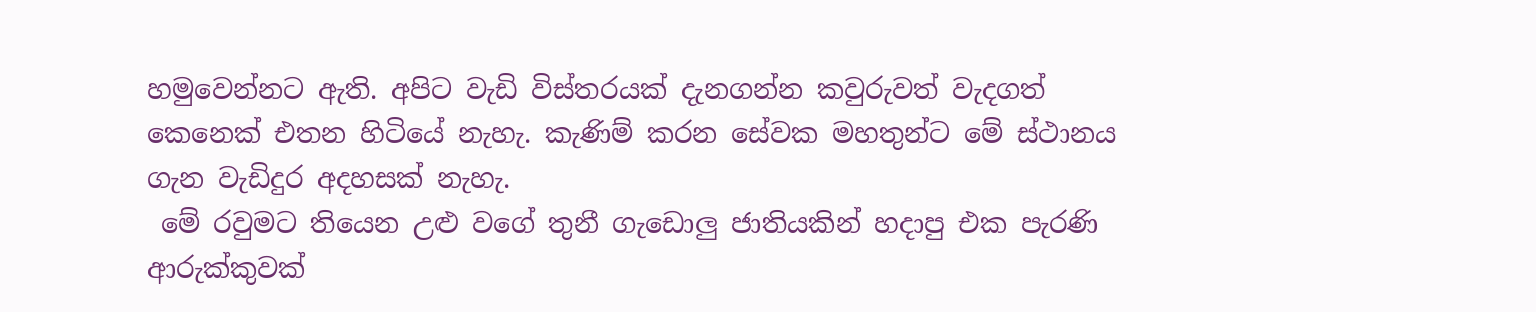හමුවෙන්නට ඇති. අපිට වැඩි විස්තරයක් දැනගන්න කවුරුවත් වැදගත් කෙනෙක් එතන හිටියේ නැහැ. කැණිම් කරන සේවක මහතුන්ට මේ ස්ථානය ගැන වැඩිදුර අදහසක් නැහැ.
 මේ රවුමට තියෙන උළු වගේ තුනී ගැඩොලු ජාතියකින් හදාපු එක පැරණි ආරුක්කුවක්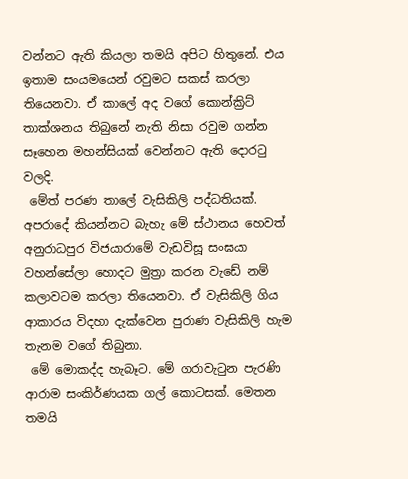වන්නට ඇති කියලා තමයි අපිට හිතුනේ. එය ඉතාම සංයමයෙන් රවුමට සකස් කරලා තියෙනවා. ඒ කාලේ අද වගේ කොන්ක්‍රිට් තාක්ශනය තිබුනේ නැති නිසා රවුම ගන්න සෑහෙන මහන්සියක් වෙන්නට ඇති දොරටු වලදි.
 මේත් පරණ තාලේ වැසිකිලි පද්ධතියක්. අපරාදේ කියන්නට බැහැ මේ ස්ථානය හෙවත් අනුරාධපුර විජයාරාමේ වැඩවිසූ සංඝයා වහන්සේලා හොදට මුත්‍රා කරන වැඩේ නම් කලාවටම කරලා තියෙනවා. ඒ වැසිකිලි ගිය ආකාරය විදහා දැක්වෙන පුරාණ වැසිකිලි හැම තැනම වගේ තිබුනා.
 මේ මොකද්ද හැබෑට. මේ ගරාවැටුන පැරණි ආරාම සංකිර්ණයක ගල් කොටසක්. මෙතන තමයි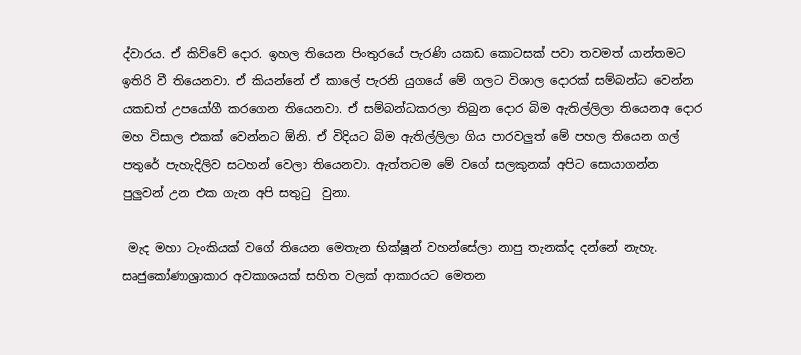ද්වාරය. ඒ කිව්වේ දොර. ඉහල තියෙන පිංතුරයේ පැරණි යකඩ කොටසක් පවා තවමත් යාන්තමට ඉතිරි වී තියෙනවා. ඒ කියන්නේ ඒ කාලේ පැරනි යුගයේ මේ ගලට විශාල දොරක් සම්බන්ධ වෙන්න යකඩත් උපයෝගී කරගෙන තියෙනවා. ඒ සම්බන්ධකරලා තිබුන දොර බිම ඇතිල්ලිලා තියෙනඅ දොර මහ විසාල එකක් වෙන්නට ඕනි. ඒ විදියට බිම ඇතිල්ලිලා ගිය පාරවලුත් මේ පහල තියෙන ගල් පතුරේ පැහැදිලිව සටහන් වෙලා තියෙනවා. ඇත්තටම මේ වගේ සලකුනක් අපිට සොයාගන්න පුලුවන් උන එක ගැන අපි සතුටු  වුනා.

 මැද මහා ටැංකියක් වගේ තියෙන මෙතැන භික්ෂූන් වහන්සේලා නාපු තැනක්ද දන්නේ නැහැ. සෘජුකෝණාශ්‍රාකාර අවකාශයක් සහිත වලක් ආකාරයට මෙතන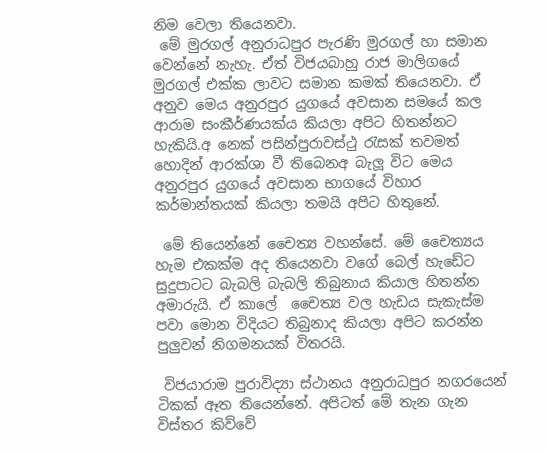නිම වෙලා තියෙනවා.
 මේ මුරගල් අනුරාධපුර පැරණි මුරගල් හා සමාන වෙන්නේ නැහැ. ඒත් විජයබාහු රාජ මාලිගයේ මුරගල් එක්ක ලාවට සමාන කමක් තියෙනවා. ඒ අනුව මෙය අනුරපුර යුගයේ අවසාන සමයේ කල ආරාම සංකීර්ණයක්ය කියලා අපිට හිතන්නට හැකියි.අ නෙක් පසින්පුරාවස්ථු රැසක් තවමත් හොදින් ආරක්ශා වී තිබෙනඅ බැලූ විට මෙය අනුරපුර යුගයේ අවසාන භාගයේ විහාර කර්මාන්තයක් කියලා තමයි අපිට හිතුනේ.

 මේ තියෙන්නේ චෛත්‍ය වහන්සේ. මේ චෛත්‍යය හැම එකක්ම අද තියෙනවා වගේ බෙල් හැඩේට සුදුපාටට බැබලි බැබලි තිබුනාය කියාල හිතන්න අමාරුයි. ඒ කාලේ  චෛත්‍ය වල හැඩය සැකැස්ම පවා මොන විදියට තිබුනාද කියලා අපිට කරන්න පුලුවන් නිගමනයක් විතරයි.

 විජයාරාම පුරාවිද්‍යා ස්ථානය අනුරාධපුර නගරයෙන් ටිකක් ඈත තියෙන්නේ. අපිටත් මේ තැන ගැන විස්තර කිව්වේ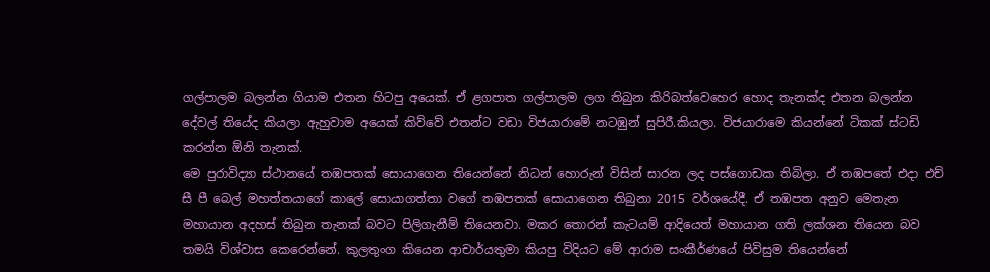ගල්පාලම බලන්න ගියාම එතන හිටපු අයෙක්. ඒ ළගපාත ගල්පාලම ලග තිබුන කිරිබත්වෙහෙර හොද තැනක්ද එතන බලන්න දේවල් තියේද කියලා ඇහුවාම අයෙක් කිව්වේ එතන්ට වඩා විජයාරාමේ නටඹුන් සුපිරී.කියලා. විජයාරාමෙ කියන්නේ ටිකක් ස්ටඩි කරන්න ඕනි තැනක්.
මෙ පුරාවිද්‍යා ස්ථානයේ තඹපතක් සොයාගෙන තියෙන්නේ නිධන් හොරුන් විසින් සාරන ලද පස්ගොඩක තිබිලා. ඒ තඹපතේ එදා එච් සී පී බෙල් මහත්තයාගේ කාලේ සොයාගත්තා වගේ තඹපතක් සොයාගෙන තිබුනා 2015 වර්ශයේදී. ඒ තඹපත අනුව මෙතැන මහායාන අදහස් තිබුන තැනක් බවට පිලිගැනීම් තියෙනවා. මකර තොරන් කැටයම් ආදියෙත් මහායාන ගති ලක්ශන තියෙන බව තමයි විශ්වාස කෙරෙන්නේ. කුලතුංග කියෙන ආචාර්යතුමා කියපු විදියට මේ ආරාම සංකීර්ණයේ පිවිසුම තියෙන්නේ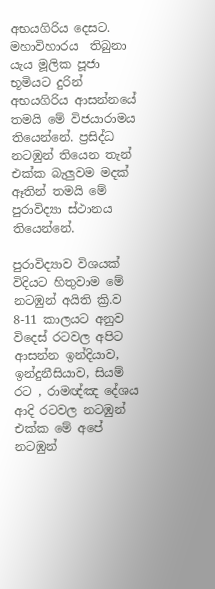අභයගිරිය දෙසට. මහාවිහාරය  තිබුනා යැය මූලික පූජා භූමියට දුරින් අභයගිරිය ආසන්නයේ තමයි මේ විජයාරාමය තියෙන්නේ. ප්‍රසිද්ධ නටඹුන් තියෙන තැන් එක්ක බැලුවම මදක් ඈතින් තමයි මේ පුරාවිද්‍යා ස්ථානය තියෙන්නේ.

පුරාවිද්‍යාව විශයක් විදියට හිතුවාම මේ නටඹුන් අයිති ක්‍රි.ව 8-11 කාලයට අනුව විදෙස් රටවල අපිට ආසන්න ඉන්දියාව, ඉන්දුනීසියාව, සියම් රට , රාමඥ්ඤ දේශය ආදි රටවල නටඹුන් එක්ක මේ අපේ නටඹුන්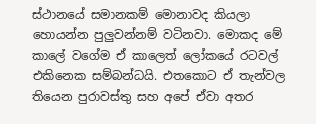ස්ථානයේ සමානකම් මොනාවද කියලා හොයන්න පුලුවන්නම් වටිනවා. මොකද මේ කාලේ වගේම ඒ කාලෙත් ලෝකයේ රටවල් එකිනෙක සම්බන්ධයි. එතකොට ඒ තැන්වල තියෙන පුරාවස්තු සහ අපේ ඒවා අතර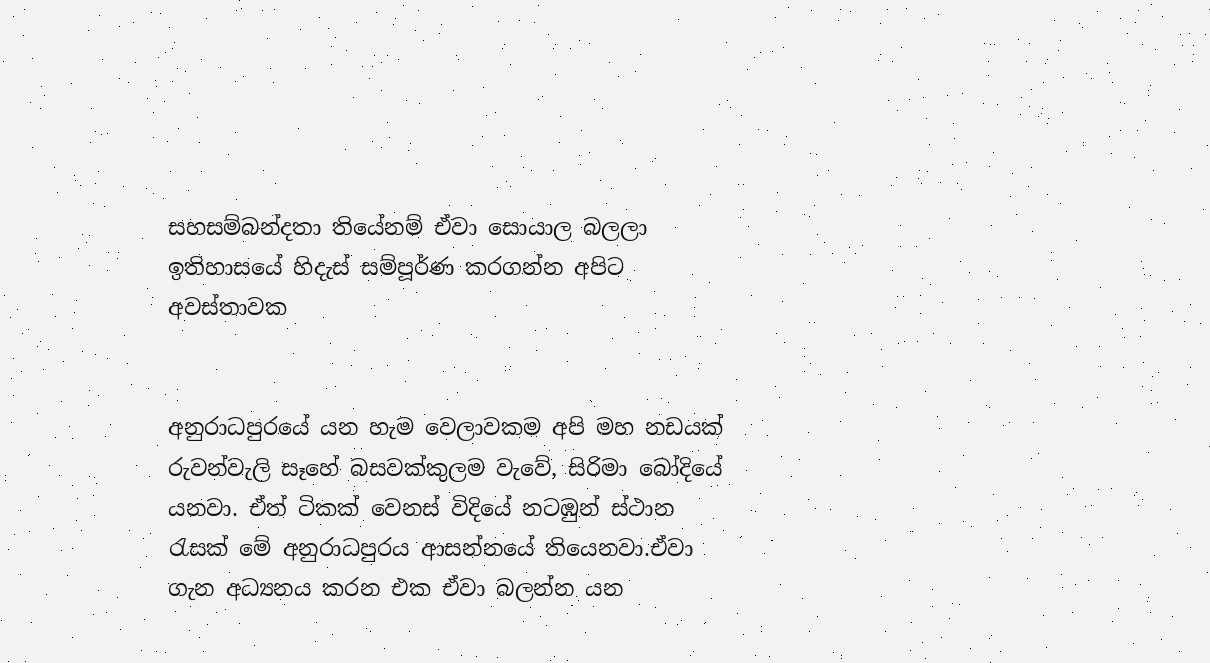සහසම්බන්දතා තියේනම් ඒවා සොයාල බලලා ඉතිහාසයේ හිදැස් සම්පූර්ණ කරගන්න අපිට අවස්තාවක


අනුරාධපුරයේ යන හැම වෙලාවකම අපි මහ නඩයක් රුවන්වැලි සෑහේ බසවක්කුලම වැවේ, සිරිමා බෝදියේ යනවා. ඒත් ටිකක් වෙනස් විදියේ නටඹුන් ස්ථාන රැසක් මේ අනුරාධපුරය ආසන්නයේ තියෙනවා.ඒවා ගැන අධ්‍යනය කරන එක ඒවා බලන්න යන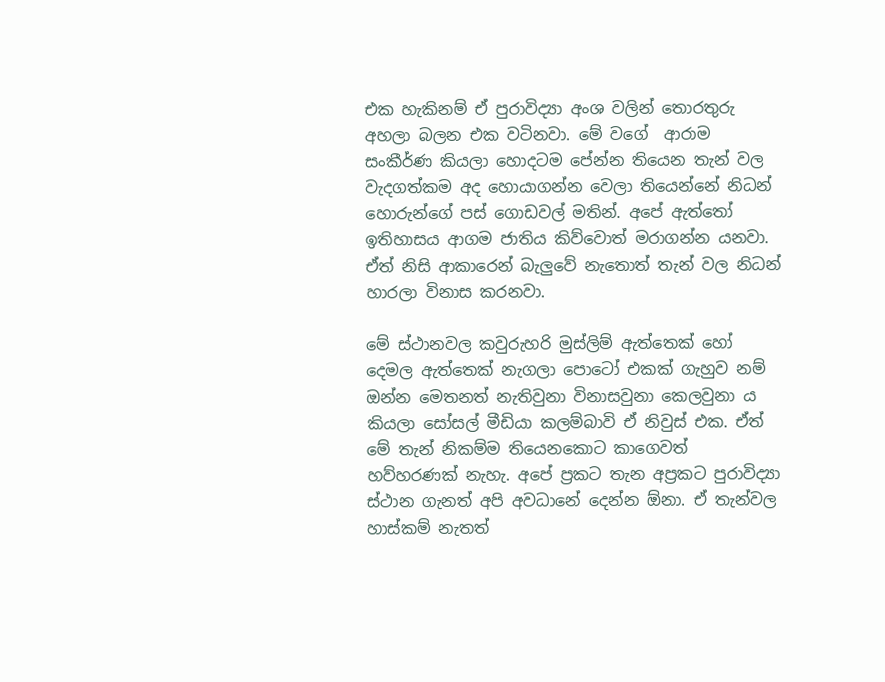එක හැකිනම් ඒ පුරාවිද්‍යා අංශ වලින් තොරතුරු අහලා බලන එක වටිනවා. මේ වගේ  ආරාම සංකීර්ණ කියලා හොදටම පේන්න තියෙන තැන් වල වැදගත්කම අද හොයාගන්න වෙලා තියෙන්නේ නිධන් හොරුන්ගේ පස් ගොඩවල් මතින්. අපේ ඇත්තෝ ඉතිහාසය ආගම ජාතිය කිව්වොත් මරාගන්න යනවා. ඒත් නිසි ආකාරෙන් බැලුවේ නැතොත් තැන් වල නිධන් හාරලා විනාස කරනවා.

මේ ස්ථානවල කවුරුහරි මුස්ලිම් ඇත්තෙක් හෝ දෙමල ඇත්තෙක් නැගලා පොටෝ එකක් ගැහුව නම් ඔන්න මෙතනත් නැතිවුනා විනාසවුනා කෙලවුනා ය කියලා සෝසල් මීඩියා කලම්බාවි ඒ නිවුස් එක. ඒත් මේ තැන් නිකම්ම තියෙනකොට කාගෙවත් හව්හරණක් නැහැ. අපේ ප්‍රකට තැන අප්‍රකට පුරාවිද්‍යා ස්ථාන ගැනත් අපි අවධානේ දෙන්න ඕනා. ඒ තැන්වල හාස්කම් නැතත්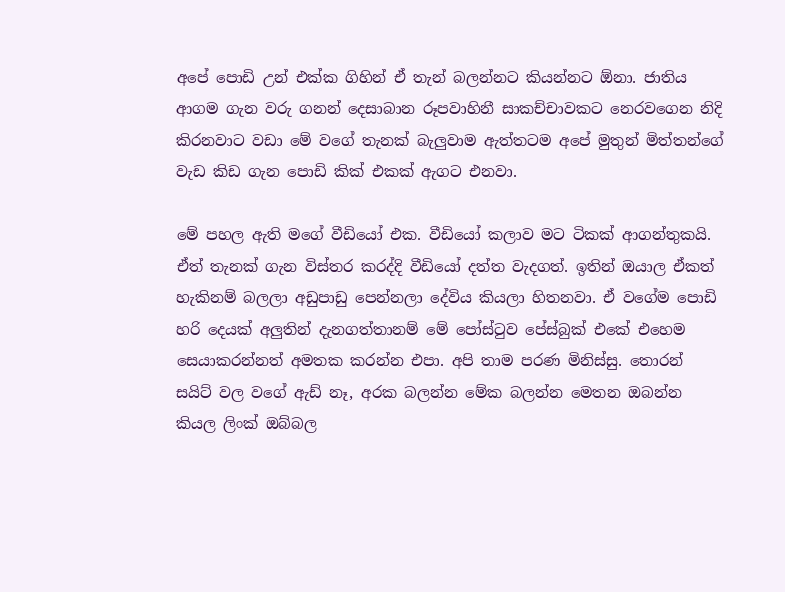අපේ පොඩි උන් එක්ක ගිහින් ඒ තැන් බලන්නට කියන්නට ඕනා. ජාතිය ආගම ගැන වරු ගනන් දෙසාබාන රූපවාහිනී සාකච්චාවකට නෙරවගෙන නිදි කිරනවාට වඩා මේ වගේ තැනක් බැලුවාම ඇත්තටම අපේ මුතුන් මිත්තන්ගේ වැඩ කිඩ ගැන පොඩි කික් එකක් ඇගට එනවා.

මේ පහල ඇති මගේ වීඩියෝ එක. වීඩියෝ කලාව මට ටිකක් ආගන්තුකයි. ඒත් තැනක් ගැන විස්තර කරද්දි වීඩියෝ දත්ත වැදගත්. ඉතින් ඔයාල ඒකත් හැකිනම් බලලා අඩුපාඩු පෙන්නලා දේවිය කියලා හිතනවා. ඒ වගේම පොඩි හරි දෙයක් අලුතින් දැනගත්තානම් මේ පෝස්ටුව පේස්බුක් එකේ එහෙම සෙයාකරන්නත් අමතක කරන්න එපා. අපි තාම පරණ මිනිස්සු. තොරන් සයිට් වල වගේ ඇඩ් නෑ, අරක බලන්න මේක බලන්න මෙතන ඔබන්න කියල ලිංක් ඔබ්බල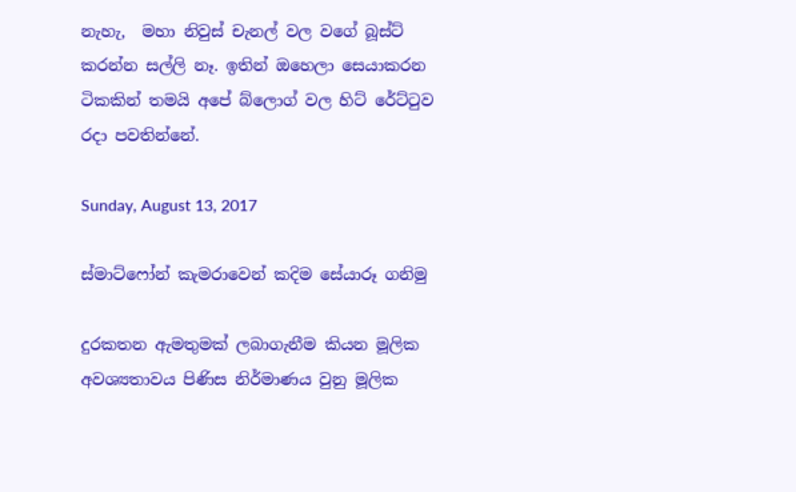නැහැ,  මහා නිවුස් චැනල් වල වගේ බූස්ට් කරන්න සල්ලි නෑ. ඉතින් ඔහෙලා සෙයාකරන ටිකකින් තමයි අපේ බ්ලොග් වල හිට් රේට්ටුව රදා පවතින්නේ.

Sunday, August 13, 2017

ස්මාට්ෆෝන් කැමරාවෙන් කදිම සේයාරූ ගනිමු

දුරකතන ඇමතුමක් ලබාගැනීම කියන මූලික අවශ්‍යතාවය පිණිස නිර්මාණය වුනු මූලික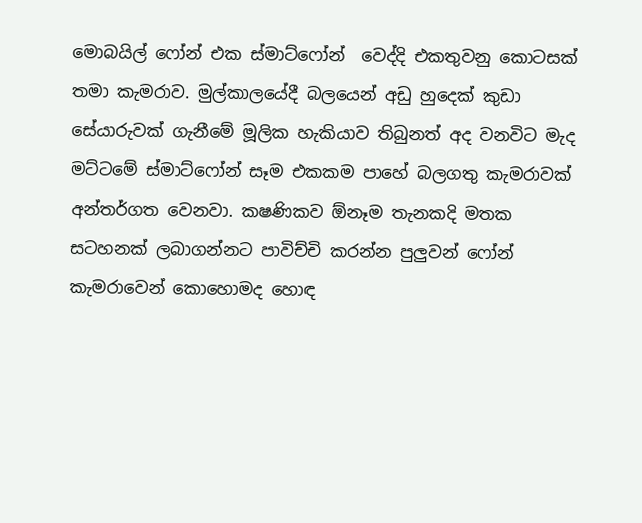මොබයිල් ෆෝන් එක ස්මාට්ෆෝන්  වෙද්දි එකතුවනු කොටසක් තමා කැමරාව. මුල්කාලයේදී බලයෙන් අඩු හුදෙක් කුඩා සේයාරුවක් ගැනීමේ මූලික හැකියාව තිබුනත් අද වනවිට මැද මට්ටමේ ස්මාට්ෆෝන් සෑම එකකම පාහේ බලගතු කැමරාවක් අන්තර්ගත වෙනවා. කෂණිකව ඕනෑම තැනකදි මතක සටහනක් ලබාගන්නට පාවිච්චි කරන්න පුලුවන් ෆෝන් කැමරාවෙන් කොහොමද හොඳ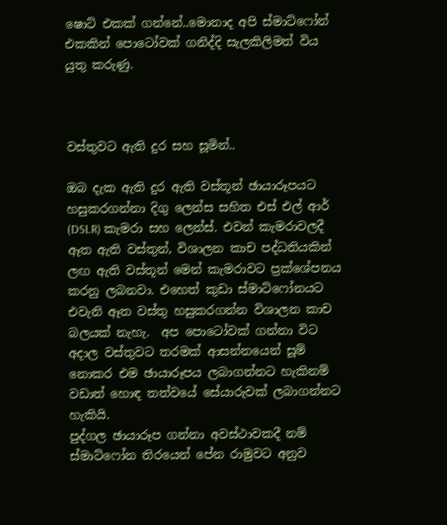ෂොට් එකක් ගන්නේ..මොනාද අපි ස්මාට්ෆෝන් එකකින් පොටෝවක් ගනිද්දි සැලකිලිමත් විය යුතු කරුණු.



වස්තුවට ඇති දුර සහ සූමින්..

ඔබ දැක ඇති දුර ඇති වස්තූන් ඡායාරූපයට හසුකරගන්නා දිගු ලෙන්ස සහිත එස් එල් ආර් (DSLR) කැමරා සහ ලෙන්ස්. එවන් කැමරාවලදී ඈත ඇති වස්තුන්, විශාලන කාච පද්ධතියකින් ලඟ ඇති වස්තූන් මෙන් කැමරාවට ප්‍රක්ශේපනය කරනු ලබනවා. එහෙත් කුඩා ස්මාට්ෆෝනයට එවැනි ඈත වස්තු හසුකරගන්න විශාලන කාච බලයක් නැහැ.  අප පොටෝවක් ගන්නා විට අදාල වස්තුවට තරමක් ආසන්නයෙන් සූම් නොකර එම ඡායාරූපය ලබාගන්නට හැකිනම් වඩාත් හොඳ තත්වයේ සේයාරුවක් ලබාගන්නට හැකියි.
පුද්ගල ඡායාරූප ගන්නා අවස්ථාවකදී නම් ස්මාට්ෆෝන තිරයෙන් පේන රාමුවට අනුව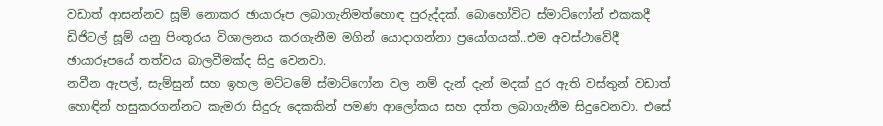වඩාත් ආසන්නව සූම් නොකර ඡායාරූප ලබාගැනිමත්හොඳ පුරුද්දක්. බොහෝවිට ස්මාට්ෆෝන් එකකදී ඩිජිටල් සූම් යනු පිංතූරය විශාලනය කරගැනීම මගින් යොදාගන්නා ප්‍රයෝගයක්..එම අවස්ථාවේදී ඡායාරූපයේ තත්වය බාලවීමක්ද සිදු වෙනවා.
නවීන ඇපල්, සැම්සුන් සහ ඉහල මට්ටමේ ස්මාට්ෆෝන වල නම් දැන් දැන් මදක් දුර ඇති වස්තුන් වඩාත් හොඳින් හසුකරගන්නට කැමරා සිදුරු දෙකකින් පමණ ආලෝකය සහ දත්ත ලබාගැනීම සිදුවෙනවා. එසේ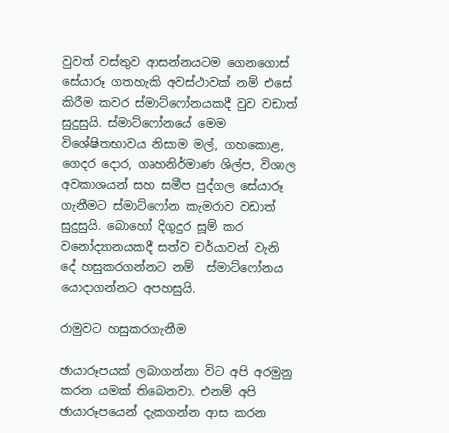වුවත් වස්තුව ආසන්නයටම ගෙනගොස් සේයාරූ ගතහැකි අවස්ථාවක් නම් එසේ කිරීම කවර ස්මාට්ෆෝනයකදී වුව වඩාත් සුදුසුයි. ස්මාට්ෆෝනයේ මෙම විශේෂිතභාවය නිසාම මල්, ගහකොළ, ගෙදර දොර, ගෘහනිර්මාණ ශිල්ප, විශාල අවකාශයන් සහ සමීප පුද්ගල සේයාරූ ගැනීමට ස්මාට්ෆෝන කැමරාව වඩාත් සුදුසුයි. බොහෝ දිගුදුර සූම් කර වනෝද්‍යානයකදී සත්ව චර්යාවන් වැනි දේ හසුකරගන්නට නම්  ස්මාට්ෆෝනය යොදාගන්නට අපහසුයි.

රාමුවට හසුකරගැනීම

ඡායාරූපයක් ලබාගන්නා විට අපි අරමුනු කරන යමක් තිබෙනවා. එනම් අපි ඡායාරූපයෙන් දැකගන්න ආස කරන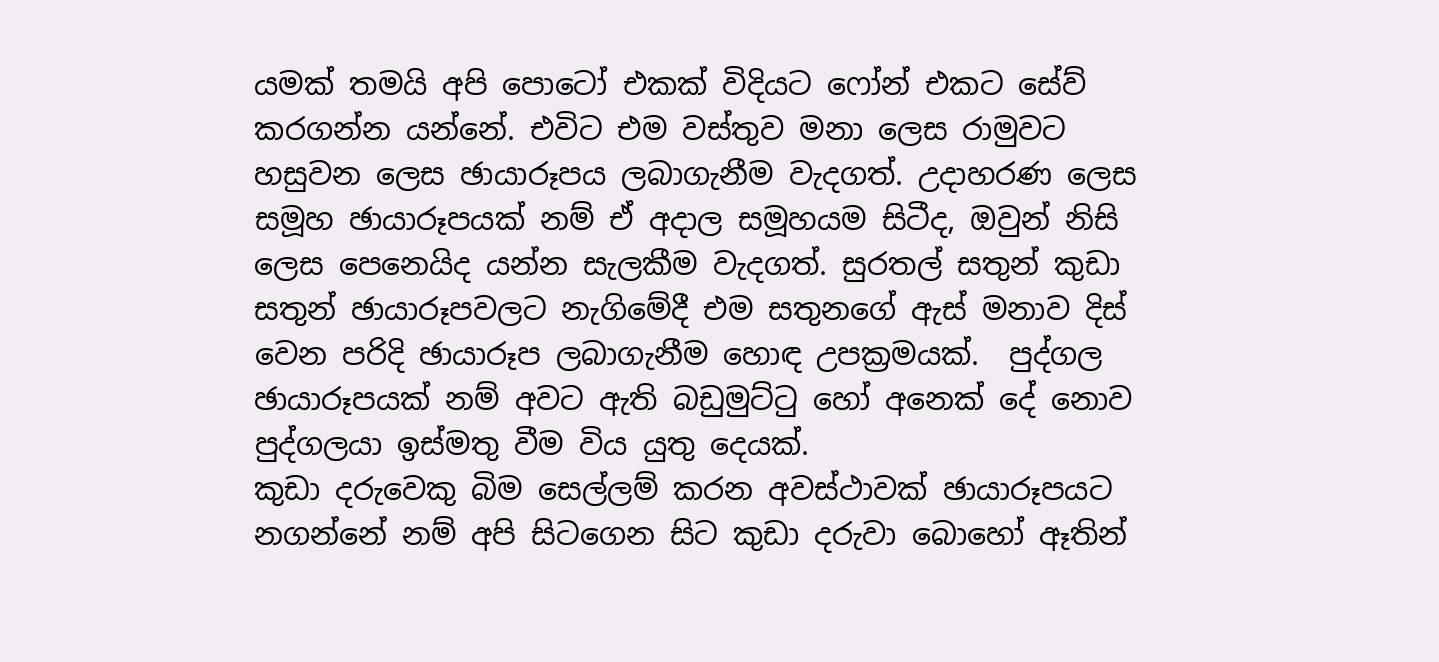යමක් තමයි අපි පොටෝ එකක් විදියට ෆෝන් එකට සේව් කරගන්න යන්නේ. එවිට එම වස්තුව මනා ලෙස රාමුවට හසුවන ලෙස ඡායාරූපය ලබාගැනීම වැදගත්. උදාහරණ ලෙස සමූහ ඡායාරූපයක් නම් ඒ අදාල සමූහයම සිටීද, ඔවුන් නිසි ලෙස පෙනෙයිද යන්න සැලකීම වැදගත්. සුරතල් සතුන් කුඩා සතුන් ඡායාරූපවලට නැගිමේදී එම සතුනගේ ඇස් මනාව දිස් වෙන පරිදි ඡායාරූප ලබාගැනීම හොඳ උපක්‍රමයක්.  පුද්ගල ඡායාරූපයක් නම් අවට ඇති බඩුමුට්ටු හෝ අනෙක් දේ නොව පුද්ගලයා ඉස්මතු වීම විය යුතු දෙයක්.
කුඩා දරුවෙකු බිම සෙල්ලම් කරන අවස්ථාවක් ඡායාරූපයට නගන්නේ නම් අපි සිටගෙන සිට කුඩා දරුවා බොහෝ ඈතින්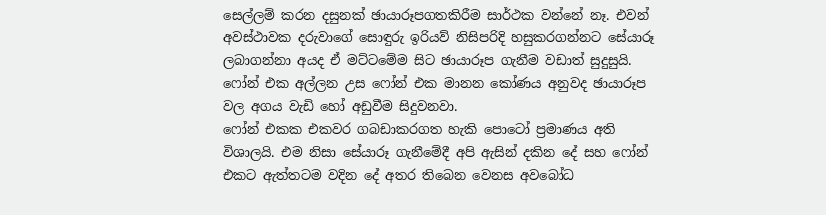සෙල්ලම් කරන දසුනක් ඡායාරූපගතකිරීම සාර්ථක වන්නේ නෑ. එවන් අවස්ථාවක දරුවාගේ සොඳුරු ඉරියව් නිසිපරිදි හසුකරගන්නට සේයාරූ ලබාගන්නා අයද ඒ මට්ටමේම සිට ඡායාරූප ගැනීම වඩාත් සුදුසුයි. ෆෝන් එක අල්ලන උස ෆෝන් එක මානන කෝණය අනුවද ඡායාරූප වල අගය වැඩි හෝ අඩුවීම සිදුවනවා.
ෆෝන් එකක එකවර ගබඩාකරගත හැකි පොටෝ ප්‍රමාණය අති විශාලයි. එම නිසා සේයාරූ ගැනීමේදී අපි ඇසින් දකින දේ සහ ෆෝන් එකට ඇත්තටම වදින දේ අතර තිබෙන වෙනස අවබෝධ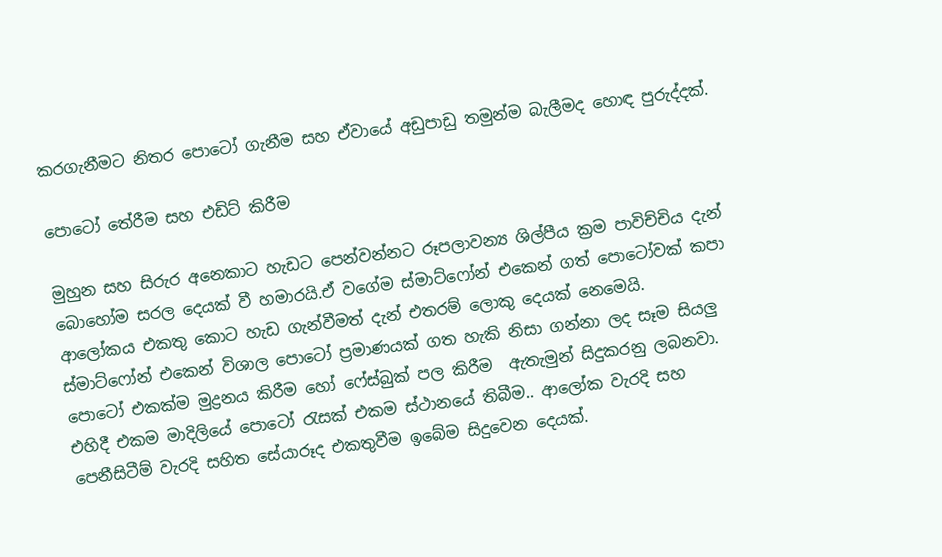කරගැනීමට නිතර පොටෝ ගැනීම සහ ඒවායේ අඩුපාඩු තමුන්ම බැලීමද හොඳ පුරුද්දක්.

පොටෝ තේරීම සහ එඩිට් කිරීම

මුහුන සහ සිරුර අනෙකාට හැඩට පෙන්වන්නට රූපලාවන්‍ය ශිල්පීය ක්‍රම පාවිච්චිය දැන් බොහෝම සරල දෙයක් වී හමාරයි.ඒ වගේම ස්මාට්ෆෝන් එකෙන් ගත් පොටෝවක් කපා ආලෝකය එකතු කොට හැඩ ගැන්වීමත් දැන් එතරම් ලොකු දෙයක් නෙමෙයි.
ස්මාට්ෆෝන් එකෙන් විශාල පොටෝ ප්‍රමාණයක් ගත හැකි නිසා ගන්නා ලද සෑම සියලු පොටෝ එකක්ම මුද්‍රනය කිරීම හෝ ෆේස්බුක් පල කිරීම  ඇතැමුන් සිදුකරනු ලබනවා. එහිදී එකම මාදිලියේ පොටෝ රැසක් එකම ස්ථානයේ තිබීම.. ආලෝක වැරදි සහ පෙනීසිටීම් වැරදි සහිත සේයාරූද එකතුවීම ඉබේම සිදුවෙන දෙයක්.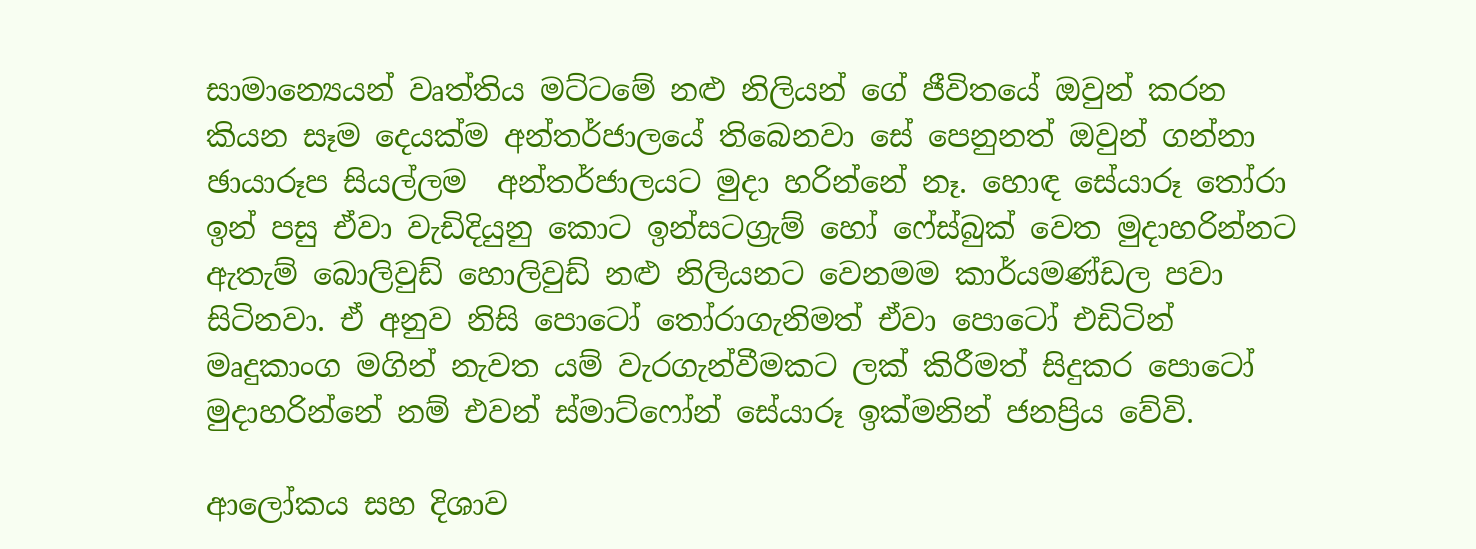සාමාන්‍යෙයන් වෘත්තිය මට්ටමේ නළු නිලියන් ගේ ජීවිතයේ ඔවුන් කරන කියන සෑම දෙයක්ම අන්තර්ජාලයේ තිබෙනවා සේ පෙනුනත් ඔවුන් ගන්නා ඡායාරූප සියල්ලම  අන්තර්ජාලයට මුදා හරින්නේ නෑ. හොඳ සේයාරූ තෝරා ඉන් පසු ඒවා වැඩිදියුනු කොට ඉන්සටග්‍රැම් හෝ ෆේස්බුක් වෙත මුදාහරින්නට ඇතැම් බොලිවුඩ් හොලිවුඩ් නළු නිලියනට වෙනමම කාර්යමණ්ඩල පවා සිටිනවා. ඒ අනුව නිසි පොටෝ තෝරාගැනිමත් ඒවා පොටෝ එඩිටින් මෘදුකාංග මගින් නැවත යම් වැරගැන්වීමකට ලක් කිරීමත් සිදුකර පොටෝ මුදාහරින්නේ නම් එවන් ස්මාට්ෆෝන් සේයාරූ ඉක්මනින් ජනප්‍රිය වේවි.

ආලෝකය සහ දිශාව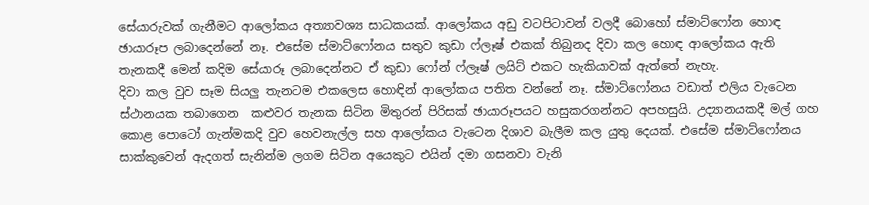සේයාරුවක් ගැනීමට ආලෝකය අත්‍යාවශ්‍ය සාධකයක්. ආලෝකය අඩු වටපිටාවන් වලදී බොහෝ ස්මාට්ෆෝන හොඳ ඡායාරූප ලබාදෙන්නේ නෑ. එසේම ස්මාට්ෆෝනය සතුව කුඩා ෆ්ලෑෂ් එකක් තිබුනද දිවා කල හොඳ ආලෝකය ඇති තැනකදී මෙන් කදිම සේයාරූ ලබාදෙන්නට ඒ කුඩා ෆෝන් ෆ්ලෑෂ් ලයිට් එකට හැකියාවක් ඇත්තේ නැහැ.
දිවා කල වුව සෑම සියලු තැනටම එකලෙස හොඳින් ආලෝකය පතිත වන්නේ නෑ. ස්මාට්ෆෝනය වඩාත් එලිය වැටෙන ස්ථානයක තබාගෙන  කළුවර තැනක සිටින මිතුරන් පිරිසක් ඡායාරූපයට හසුකරගන්නට අපහසුයි. උද්‍යානයකදී මල් ගහ කොළ පොටෝ ගැන්මකදි වුව හෙවනැල්ල සහ ආලෝකය වැටෙන දිශාව බැලීම කල යුතු දෙයක්. එසේම ස්මාට්ෆෝනය සාක්කුවෙන් ඇදගත් සැනින්ම ලගම සිටින අයෙකුට එයින් දමා ගසනවා වැනි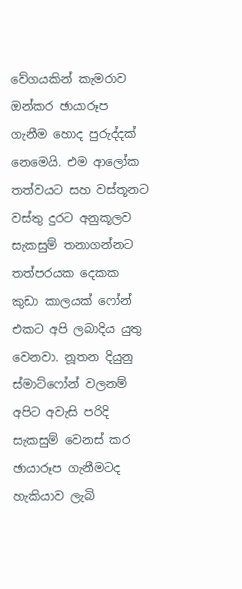වේගයකින් කැමරාව ඔන්කර ඡායාරූප ගැනීම හොද පුරුද්දක් නෙමෙයි. එම ආලෝක තත්වයට සහ වස්තූනට වස්තු දුරට අනුකූලව සැකසුම් තනාගන්නට තත්පරයක දෙකක කුඩා කාලයක් ෆෝන් එකට අපි ලබාදිය යුතු වෙනවා. නූතන දියුනු ස්මාට්ෆෝන් වලනම් අපිට අවැසි පරිදි සැකසුම් වෙනස් කර ඡායාරූප ගැනීමටද හැකියාව ලැබි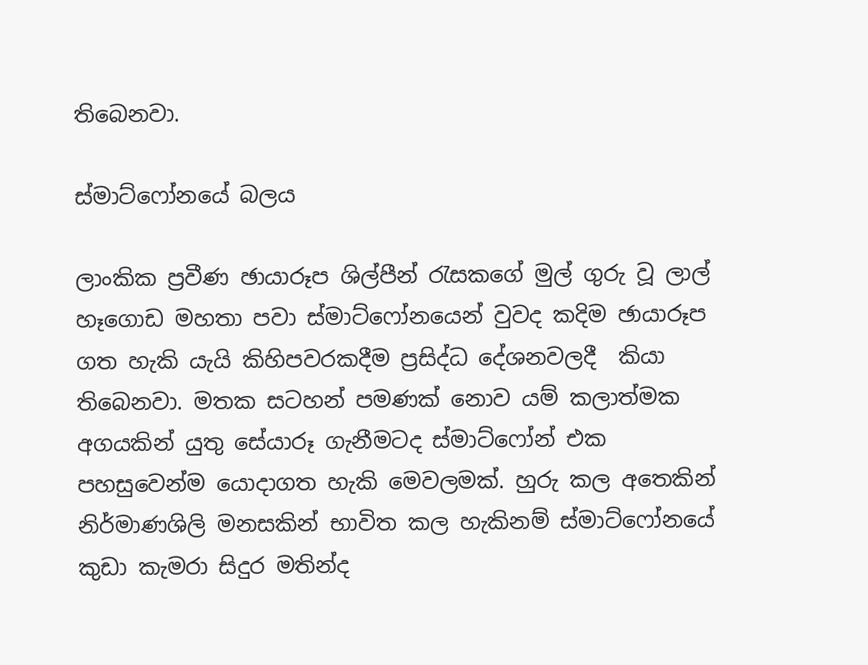තිබෙනවා.

ස්මාට්ෆෝනයේ බලය

ලාංකික ප්‍රවීණ ඡායාරූප ශිල්පීන් රැසකගේ මුල් ගුරු වූ ලාල් හෑගොඩ මහතා පවා ස්මාට්ෆෝනයෙන් වුවද කදිම ඡායාරූප ගත හැකි යැයි කිහිපවරකදීම ප්‍රසිද්ධ දේශනවලදී  කියා තිබෙනවා. මතක සටහන් පමණක් නොව යම් කලාත්මක අගයකින් යුතු සේයාරූ ගැනීමටද ස්මාට්ෆෝන් එක පහසුවෙන්ම යොදාගත හැකි මෙවලමක්. හුරු කල අතෙකින් නිර්මාණශිලි මනසකින් භාවිත කල හැකිනම් ස්මාට්ෆෝනයේ කුඩා කැමරා සිදුර මතින්ද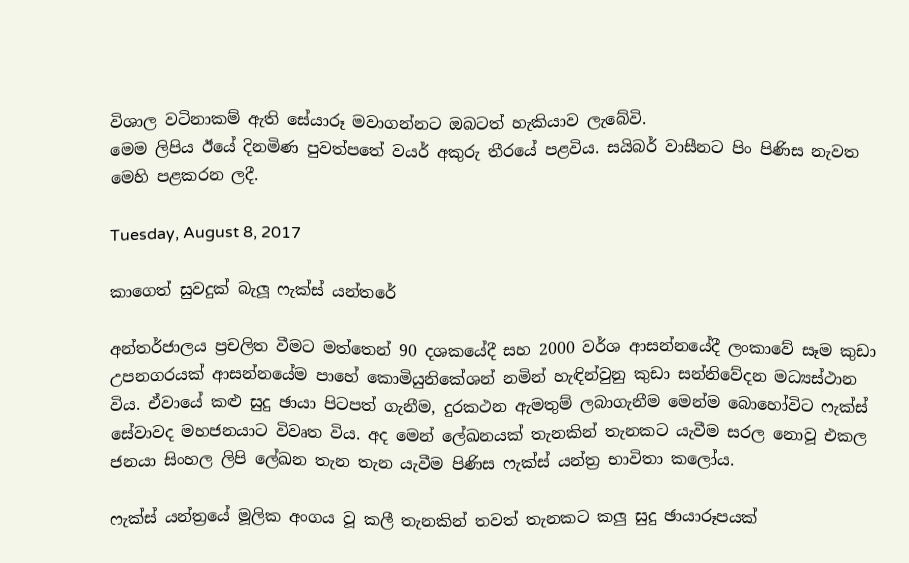විශාල වටිනාකම් ඇති සේයාරූ මවාගන්නට ඔබටත් හැකියාව ලැබේවි.
මෙම ලිපිය ඊයේ දිනමිණ පුවත්පතේ වයර් අකුරු තීරයේ පළවිය. සයිබර් වාසීනට පිං පිණිස නැවත මෙහි පළකරන ලදී.

Tuesday, August 8, 2017

කාගෙත් සුවදුක් බැලූ ෆැක්ස් යන්තරේ

අන්තර්ජාලය ප්‍රචලිත වීමට මත්තෙන් 90 දශකයේදී සහ 2000 වර්ශ ආසන්නයේදී ලංකාවේ සෑම කුඩා උපනගරයක් ආසන්නයේම පාහේ කොමියුනිකේශන් නමින් හැඳින්වුනු කුඩා සන්නිවේදන මධ්‍යස්ථාන විය. ඒවායේ කළු සුදු ඡායා පිටපත් ගැනීම, දුරකථන ඇමතුම් ලබාගැනීම මෙන්ම බොහෝවිට ෆැක්ස් සේවාවද මහජනයාට විවෘත විය. අද මෙන් ලේඛනයක් තැනකින් තැනකට යැවීම සරල නොවූ එකල ජනයා සිංහල ලිපි ලේඛන තැන තැන යැවීම පිණිස ෆැක්ස් යන්ත්‍ර භාවිතා කලෝය.

ෆැක්ස් යන්ත්‍රයේ මූලික අංගය වූ කලී තැනකින් තවත් තැනකට කලු සුදු ඡායාරූපයක්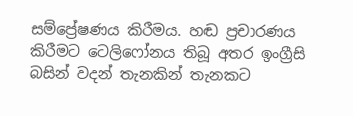සම්ප්‍රේෂණය කිරීමය. හඬ ප්‍රචාරණය කිරීමට ටෙලිෆෝනය තිබූ අතර ඉංග්‍රීසි බසින් වදන් තැනකින් තැනකට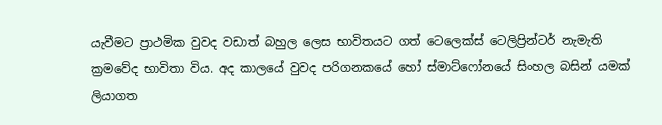යැවීමට ප්‍රාථමික වුවද වඩාත් බහුල ලෙස භාවිතයට ගත් ටෙලෙක්ස් ටෙලිප්‍රින්ටර් නැමැති ක්‍රමවේද භාවිතා විය. අද කාලයේ වුවද පරිගනකයේ හෝ ස්මාට්ෆෝනයේ සිංහල බසින් යමක් ලියාගත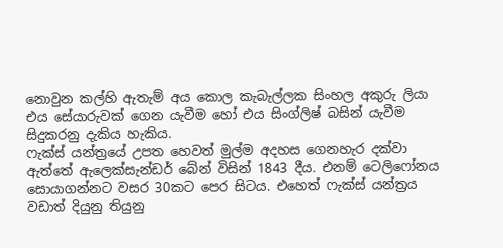නොවුන කල්හි ඇතැම් අය කොල කැබැල්ලක සිංහල අකුරු ලියා එය සේයාරුවක් ගෙන යැවීම හෝ එය සිංග්ලිෂ් බසින් යැවීම සිදුකරනු දැකිය හැකිය.
ෆැක්ස් යන්ත්‍රයේ උපත හෙවත් මුල්ම අදහස ගෙනහැර දක්වා ඇත්තේ ඇලෙක්සැන්ඩර් බේන් විසින් 1843 දීය. එනම් ටෙලිෆෝනය සොයාගන්නට වසර 30කට පෙර සිටය. එහෙත් ෆැක්ස් යන්ත්‍රය වඩාත් දියුනු තියුනු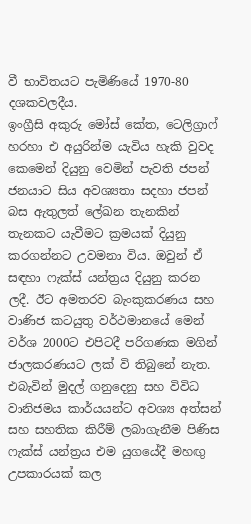වී භාවිතයට පැමිණියේ 1970-80 දශකවලදීය.
ඉංග්‍රීසි අකුරු මෝස් කේත, ටෙලිග්‍රාෆ් හරහා එ අයුරින්ම යැවිය හැකි වුවද කෙමෙන් දියුනු වෙමින් පැවති ජපන් ජනයාට සිය අවශ්‍යතා සදහා ජපන් බස ඇතුලත් ලේඛන තැනකින් තැනකට යැවීමට ක්‍රමයක් දියුනු කරගන්නට උවමනා විය. ඔවුන් ඒ සඳහා ෆැක්ස් යන්ත්‍රය දියුනු කරන ලදී. ඊට අමතරව බැංකුකරණය සහ වාණිජ කටයුතු වර්ථමානයේ මෙන් වර්ශ 2000ට එපිටදී පරිගණක මගින් ජාලකරණයට ලක් වි තිබුනේ නැත. එබැවින් මුදල් ගනුදෙනු සහ විවිධ වානිජමය කාර්යයන්ට අවශ්‍ය අත්සන් සහ සහතික කිරීම් ලබාගැනීම පිණිස ෆැක්ස් යන්ත්‍රය එම යුගයේදී මහඟු උපකාරයක් කල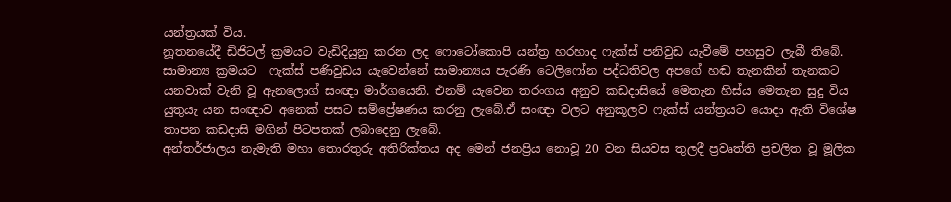යන්ත්‍රයක් විය.
නූතනයේදී ඩිජිටල් ක්‍රමයට වැඩිදියුනු කරන ලද ෆොටෝකොපි යන්ත්‍ර හරහාද ෆැක්ස් පනිවුඩ යැවීමේ පහසුව ලැබී තිබේ. සාමාන්‍ය ක්‍රමයට  ෆැක්ස් පණිවුඩය යැවෙන්නේ සාමාන්‍යය පැරණි ටෙලිෆෝන පද්ධතිවල අපගේ හඬ තැනකින් තැනකට යනවාක් වැනි වූ ඇනලොග් සංඥා මාර්ගයෙනි. එනම් යැවෙන තරංගය අනුව කඩදාසියේ මෙතැන හිස්ය මෙතැන සුදු විය යුතුයැ යන සංඥාව අනෙක් පසට සම්ප්‍රේෂණය කරනු ලැබේ.ඒ සංඥා වලට අනුකූලව ෆැක්ස් යන්ත්‍රයට යොදා ඇති විශේෂ තාපන කඩදාසි මගින් පිටපතක් ලබාදෙනු ලැබේ.
අන්තර්ජාලය නැමැති මහා තොරතුරු අතිරික්තය අද මෙන් ජනප්‍රිය නොවූ 20 වන සියවස තුලදී ප්‍රවෘත්ති ප්‍රචලිත වූ මූලික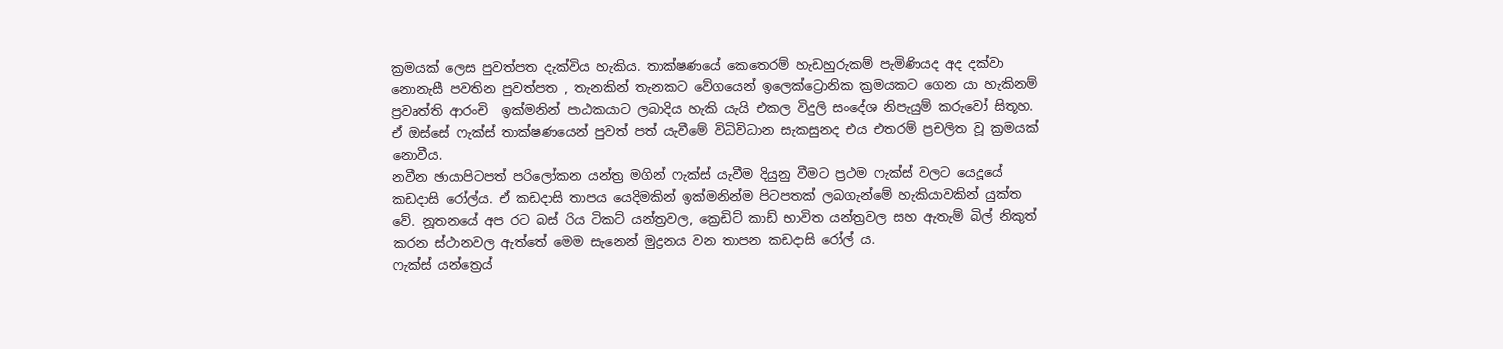ක්‍රමයක් ලෙස පුවත්පත දැක්විය හැකිය. තාක්ෂණයේ කෙතෙරම් හැඩහුරුකම් පැමිණියද අද දක්වා නොනැසී පවතින පුවත්පත , තැනකින් තැනකට වේගයෙන් ඉලෙක්ට්‍රොනික ක්‍රමයකට ගෙන යා හැකිනම් ප්‍රවෘත්ති ආරංචි  ඉක්මනින් පාඨකයාට ලබාදිය හැකි යැයි එකල විදුලි සංදේශ නිපැයුම් කරුවෝ සිතූහ. ඒ ඔස්සේ ෆැක්ස් තාක්ෂණයෙන් පුවත් පත් යැවීමේ විධිවිධාන සැකසුනද එය එතරම් ප්‍රචලිත වූ ක්‍රමයක් නොවීය.
නවීන ඡායාපිටපත් පරිලෝකන යන්ත්‍ර මගින් ෆැක්ස් යැවීම දියුනු වීමට ප්‍රථම ෆැක්ස් වලට යෙදූයේ කඩදාසි රෝල්ය. ඒ කඩදාසි තාපය යෙදිමකින් ඉක්මනින්ම පිටපතක් ලබගැන්මේ හැකියාවකින් යුක්ත වේ. නූතනයේ අප රට බස් රිය ටිකට් යන්ත්‍රවල, ක්‍රෙඩිට් කාඩ් භාවිත යන්ත්‍රවල සහ ඇතැම් බිල් නිකුත් කරන ස්ථානවල ඇත්තේ මෙම සැනෙන් මුද්‍රනය වන තාපන කඩදාසි රෝල් ය.
ෆැක්ස් යන්ත්‍රෙය්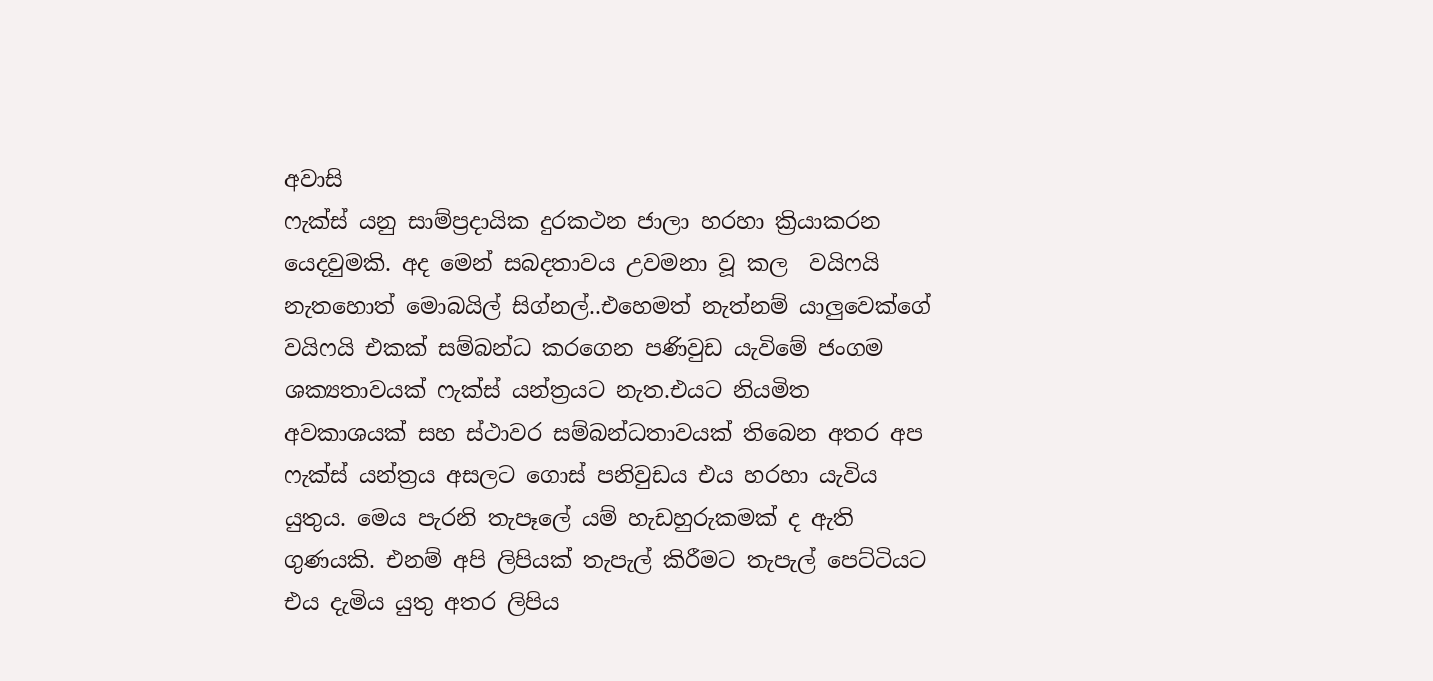අවාසි
ෆැක්ස් යනු සාම්ප්‍රදායික දුරකථන ජාලා හරහා ක්‍රියාකරන යෙදවුමකි. අද මෙන් සබදතාවය උවමනා වූ කල  වයිෆයි නැතහොත් මොබයිල් සිග්නල්..එහෙමත් නැත්නම් යාලුවෙක්ගේ වයිෆයි එකක් සම්බන්ධ කරගෙන පණිවුඩ යැවිමේ ජංගම ශක්‍යතාවයක් ෆැක්ස් යන්ත්‍රයට නැත.එයට නියමිත අවකාශයක් සහ ස්ථාවර සම්බන්ධතාවයක් තිබෙන අතර අප ෆැක්ස් යන්ත්‍රය අසලට ගොස් පනිවුඩය එය හරහා යැවිය යුතුය. මෙය පැරනි තැපෑලේ යම් හැඩහුරුකමක් ද ඇති ගුණයකි. එනම් අපි ලිපියක් තැපැල් කිරීමට තැපැල් පෙට්ටියට එය දැමිය යුතු අතර ලිපිය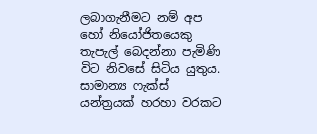ලබාගැනීමට නම් අප හෝ නියෝජිතයෙකු තැපැල් බෙදන්නා පැමිණි විට නිවසේ සිටිය යුතුය.
සාමාන්‍ය ෆැක්ස් යන්ත්‍රයක් හරහා වරකට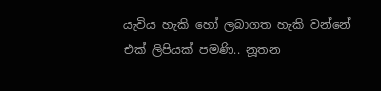යැවිය හැකි හෝ ලබාගත හැකි වන්නේ එක් ලිපියක් පමණි.. නූතන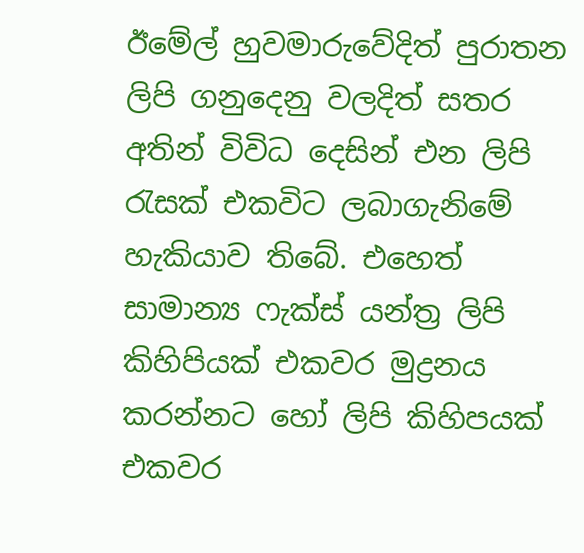ඊමේල් හුවමාරුවේදිත් පුරාතන ලිපි ගනුදෙනු වලදිත් සතර අතින් විවිධ දෙසින් එන ලිපි රැසක් එකවිට ලබාගැනිමේ හැකියාව තිබේ. එහෙත් සාමාන්‍ය ෆැක්ස් යන්ත්‍ර ලිපි කිහිපියක් එකවර මුද්‍රනය කරන්නට හෝ ලිපි කිහිපයක් එකවර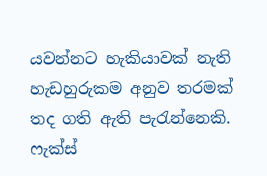යවන්නට හැකියාවක් නැති හැඩහුරුකම අනුව තරමක් තද ගති ඇති පැරැන්නෙකි.
ෆැක්ස්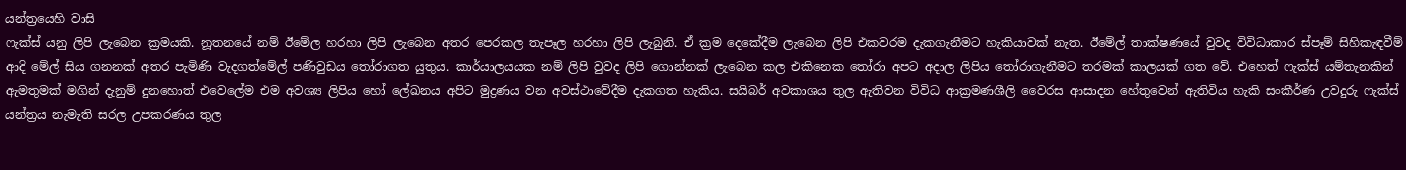යන්ත්‍රයෙහි වාසි
ෆැක්ස් යනු ලිපි ලැබෙන ක්‍රමයකි. නූතනයේ නම් ඊමේල හරහා ලිපි ලැබෙන අතර පෙරකල තැපෑල හරහා ලිපි ලැබුනි. ඒ ක්‍රම දෙකේදීම ලැබෙන ලිපි එකවරම දැකගැනීමට හැකියාවක් නැත. ඊමේල් තාක්ෂණයේ වුවද විවිධාකාර ස්පෑම් සිහිකැඳවීම් ආදි මේල් සිය ගනනක් අතර පැමිණි වැදගත්මේල් පණිවුඩය තෝරාගත යුතුය. කාර්යාලයයක නම් ලිපි වුවද ලිපි ගොන්නක් ලැබෙන කල එකිනෙක තෝරා අපට අදාල ලිපිය තෝරාගැනීමට තරමක් කාලයක් ගත වේ. එහෙත් ෆැක්ස් යම්තැනකින් ඇමතුමක් මගින් දැනුම් දුනහොත් එවෙලේම එම අවශ්‍ය ලිපිය හෝ ලේඛනය අපිට මුද්‍රණය වන අවස්ථාවේදීම දැකගත හැකිය. සයිබර් අවකාශය තුල ඇතිවන විවිධ ආක්‍රමණශීලි වෛරස ආසාදන හේතුවෙන් ඇතිවිය හැකි සංකීර්ණ උවදුරු ෆැක්ස් යන්ත්‍රය නැමැති සරල උපකරණය තුල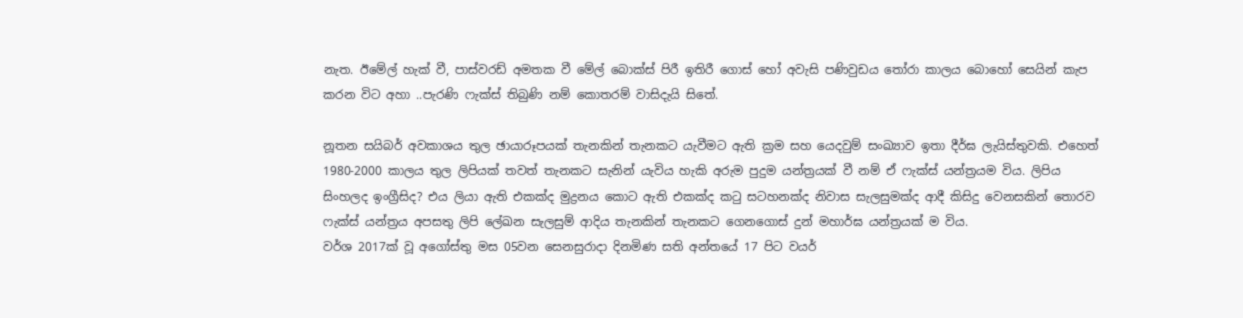නැත. ඊමේල් හැක් වී, පාස්වරඩ් අමතක වී මේල් බොක්ස් පිරී ඉතිරී ගොස් හෝ අවැසි පණිවුඩය තෝරා කාලය බොහෝ සෙයින් කැප කරන විට අහා ..පැරණි ෆැක්ස් තිබුණි නම් කොතරම් වාසිදැයි සිතේ.

නූතන සයිබර් අවකාශය තුල ඡායාරූපයක් තැනකින් තැනකට යැවීමට ඇති ක්‍රම සහ යෙදවුම් සංඛ්‍යාව ඉතා දීර්ඝ ලැයිස්තුවකි. එහෙත් 1980-2000 කාලය තුල ලිපියක් තවත් තැනකට සැනින් යැවිය හැකි අරුම පුදුම යන්ත්‍රයක් වී නම් ඒ ෆැක්ස් යන්ත්‍රයම විය. ලිපිය සිංහලද ඉංග්‍රීසිද? එය ලියා ඇති එකක්ද මුද්‍රනය කොට ඇති එකක්ද කටු සටහනක්ද නිවාස සැලසුමක්ද ආදී කිසිදු වෙනසකින් තොරව ෆැක්ස් යන්ත්‍රය අපසතු ලිපි ලේඛන සැලසුම් ආදිය තැනකින් තැනකට ගෙනගොස් දුන් මහාර්ඝ යන්ත්‍රයක් ම විය.
වර්ශ 2017ක් වූ අගෝස්තු මස 05වන සෙනසුරාදා දිනමිණ සති අන්තයේ 17 පිට වයර්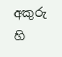අකුරු හි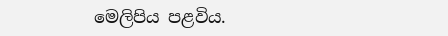මෙලිපිය පළවිය.